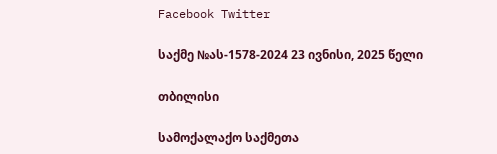Facebook Twitter

საქმე №ას-1578-2024 23 ივნისი, 2025 წელი

თბილისი

სამოქალაქო საქმეთა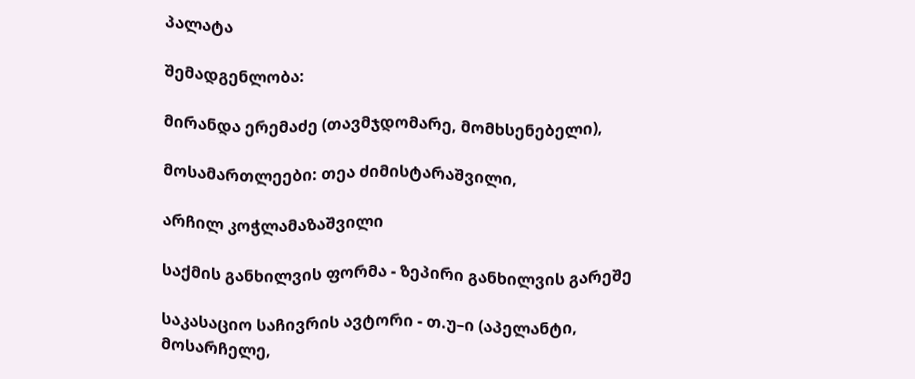პალატა

შემადგენლობა:

მირანდა ერემაძე (თავმჯდომარე, მომხსენებელი),

მოსამართლეები: თეა ძიმისტარაშვილი,

არჩილ კოჭლამაზაშვილი

საქმის განხილვის ფორმა - ზეპირი განხილვის გარეშე

საკასაციო საჩივრის ავტორი - თ.უ–ი (აპელანტი, მოსარჩელე,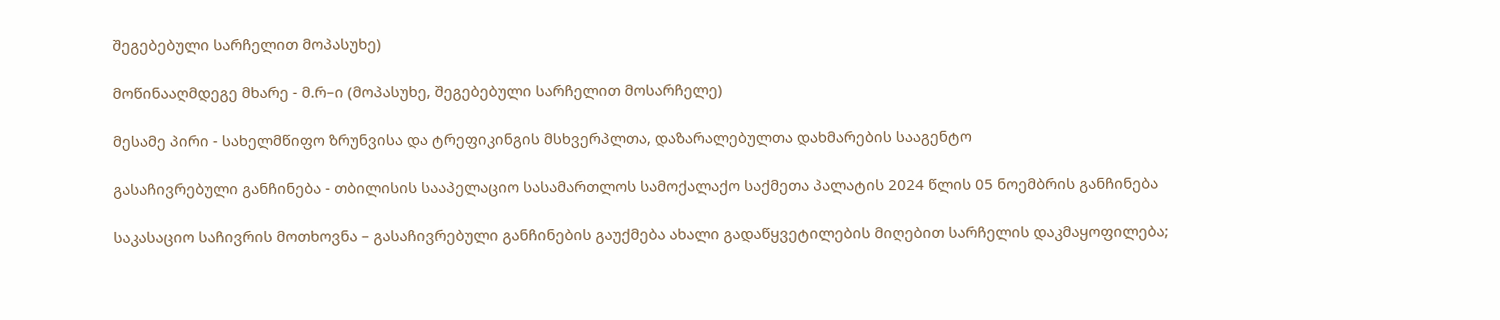შეგებებული სარჩელით მოპასუხე)

მოწინააღმდეგე მხარე - მ.რ–ი (მოპასუხე, შეგებებული სარჩელით მოსარჩელე)

მესამე პირი - სახელმწიფო ზრუნვისა და ტრეფიკინგის მსხვერპლთა, დაზარალებულთა დახმარების სააგენტო

გასაჩივრებული განჩინება - თბილისის სააპელაციო სასამართლოს სამოქალაქო საქმეთა პალატის 2024 წლის 05 ნოემბრის განჩინება

საკასაციო საჩივრის მოთხოვნა – გასაჩივრებული განჩინების გაუქმება ახალი გადაწყვეტილების მიღებით სარჩელის დაკმაყოფილება;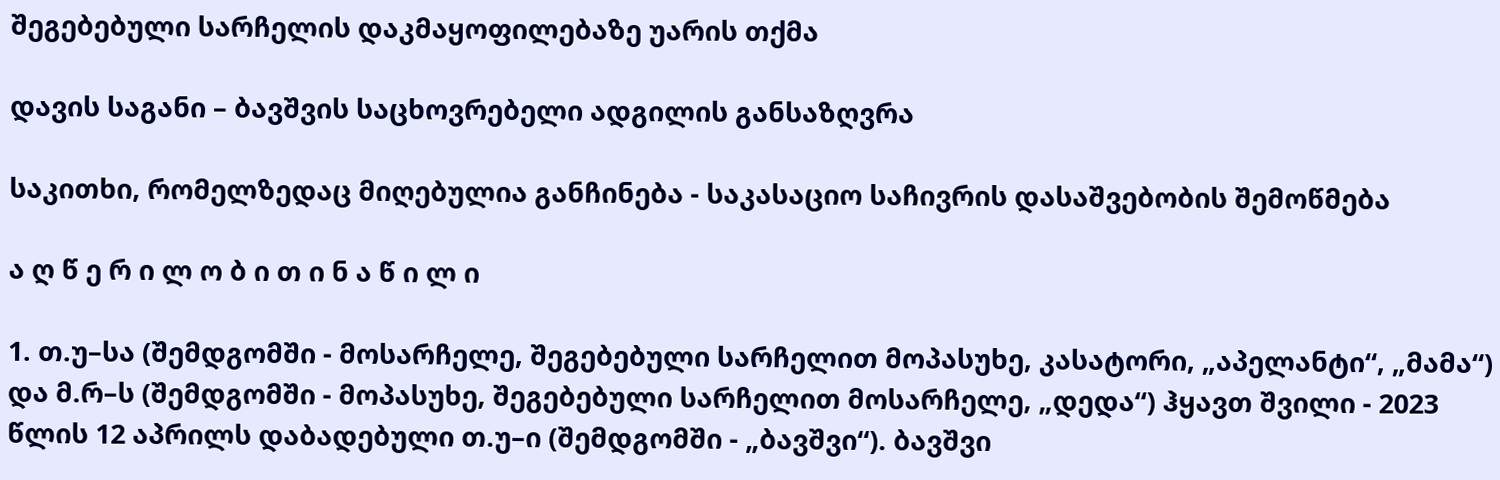შეგებებული სარჩელის დაკმაყოფილებაზე უარის თქმა

დავის საგანი – ბავშვის საცხოვრებელი ადგილის განსაზღვრა

საკითხი, რომელზედაც მიღებულია განჩინება - საკასაციო საჩივრის დასაშვებობის შემოწმება

ა ღ წ ე რ ი ლ ო ბ ი თ ი ნ ა წ ი ლ ი

1. თ.უ–სა (შემდგომში - მოსარჩელე, შეგებებული სარჩელით მოპასუხე, კასატორი, „აპელანტი“, „მამა“) და მ.რ–ს (შემდგომში - მოპასუხე, შეგებებული სარჩელით მოსარჩელე, „დედა“) ჰყავთ შვილი - 2023 წლის 12 აპრილს დაბადებული თ.უ–ი (შემდგომში - „ბავშვი“). ბავშვი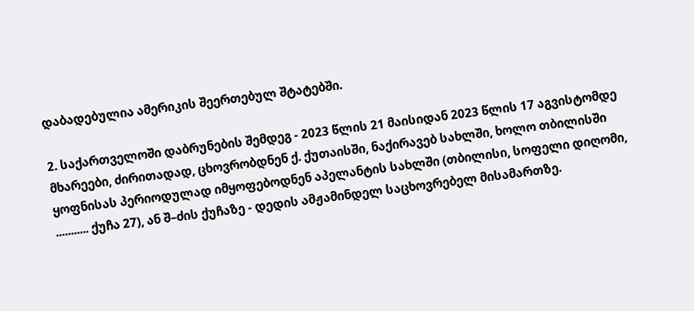დაბადებულია ამერიკის შეერთებულ შტატებში.

2. საქართველოში დაბრუნების შემდეგ - 2023 წლის 21 მაისიდან 2023 წლის 17 აგვისტომდე მხარეები, ძირითადად, ცხოვრობდნენ ქ. ქუთაისში, ნაქირავებ სახლში, ხოლო თბილისში ყოფნისას პერიოდულად იმყოფებოდნენ აპელანტის სახლში (თბილისი, სოფელი დიღომი, ........... ქუჩა 27), ან შ–ძის ქუჩაზე - დედის ამჟამინდელ საცხოვრებელ მისამართზე.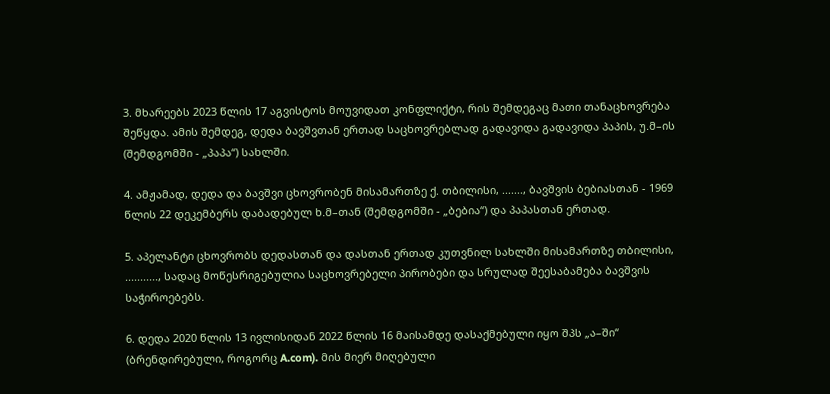3. მხარეებს 2023 წლის 17 აგვისტოს მოუვიდათ კონფლიქტი, რის შემდეგაც მათი თანაცხოვრება შეწყდა. ამის შემდეგ, დედა ბავშვთან ერთად საცხოვრებლად გადავიდა გადავიდა პაპის, უ.მ–ის (შემდგომში - „პაპა“) სახლში.

4. ამჟამად, დედა და ბავშვი ცხოვრობენ მისამართზე ქ. თბილისი, ......., ბავშვის ბებიასთან - 1969 წლის 22 დეკემბერს დაბადებულ ხ.მ–თან (შემდგომში - „ბებია“) და პაპასთან ერთად.

5. აპელანტი ცხოვრობს დედასთან და დასთან ერთად კუთვნილ სახლში მისამართზე თბილისი, ..........., სადაც მოწესრიგებულია საცხოვრებელი პირობები და სრულად შეესაბამება ბავშვის საჭიროებებს.

6. დედა 2020 წლის 13 ივლისიდან 2022 წლის 16 მაისამდე დასაქმებული იყო შპს „ა–ში“ (ბრენდირებული, როგორც A.com). მის მიერ მიღებული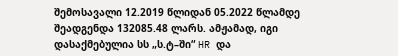შემოსავალი 12.2019 წლიდან 05.2022 წლამდე შეადგენდა 132085.48 ლარს. ამჟამად, იგი დასაქმებულია სს „ს.ტ–ში“ HR და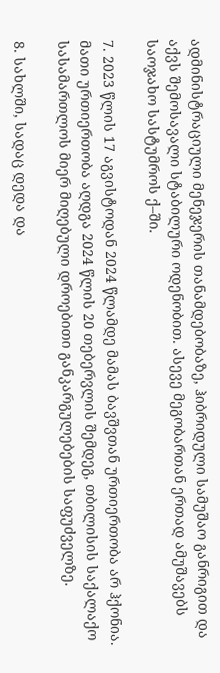ადმინისტრაციული მენეჯერის თანამდებობაზე, ჰიბრიდული სამუშაო განრიგით და აქვს შემოსავალი სტაბილური ოდენობით. ასევე მეგობართან ერთად ამუშავებს საოჯახო სასტუმროს ქ–ში.

7. 2023 წლის 17 აგვისტოდან 2024 წლამდე მამას ბავშვთან ურთიერთობა არ ჰქონია. მათი ურთიერთობა აღდგა 2024 წლის 20 თებერვლის შემდეგ, თბილისის საქალაქო სასამართლოს მიერ მიღებული დროებითი განკარგულებების საფუძველზე.

8. სახლში, სადაც დედა და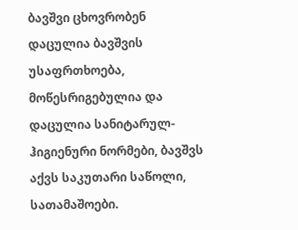ბავშვი ცხოვრობენ დაცულია ბავშვის უსაფრთხოება, მოწესრიგებულია და დაცულია სანიტარულ-ჰიგიენური ნორმები, ბავშვს აქვს საკუთარი საწოლი, სათამაშოები.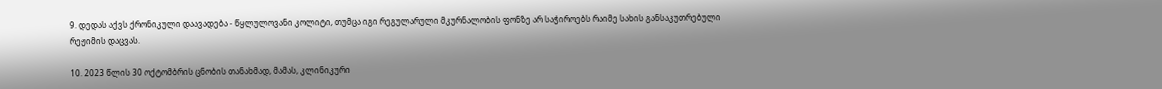9. დედას აქვს ქრონიკული დაავადება - წყლულოვანი კოლიტი, თუმცა იგი რეგულარული მკურნალობის ფონზე არ საჭიროებს რაიმე სახის განსაკუთრებული რეჟიმის დაცვას.

10. 2023 წლის 30 ოქტომბრის ცნობის თანახმად, მამას, კლინიკური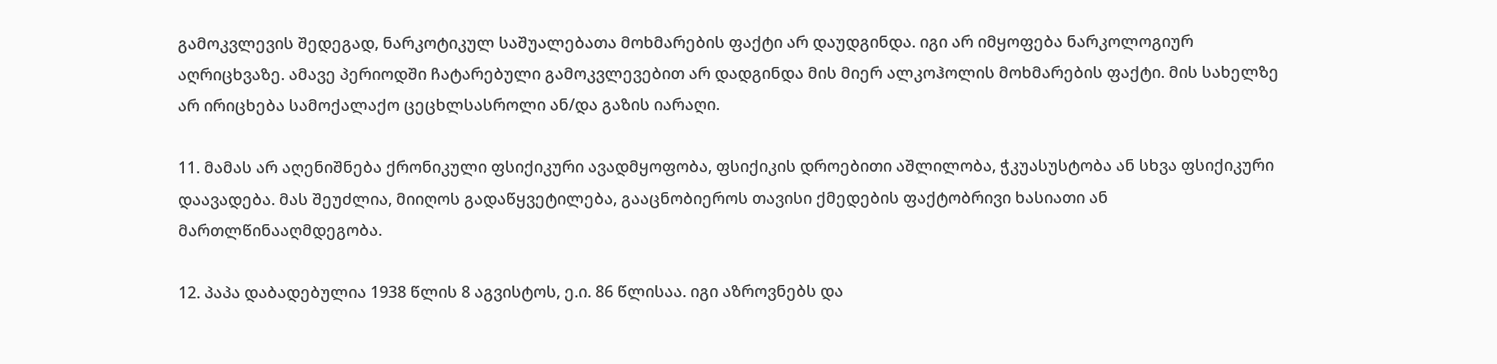გამოკვლევის შედეგად, ნარკოტიკულ საშუალებათა მოხმარების ფაქტი არ დაუდგინდა. იგი არ იმყოფება ნარკოლოგიურ აღრიცხვაზე. ამავე პერიოდში ჩატარებული გამოკვლევებით არ დადგინდა მის მიერ ალკოჰოლის მოხმარების ფაქტი. მის სახელზე არ ირიცხება სამოქალაქო ცეცხლსასროლი ან/და გაზის იარაღი.

11. მამას არ აღენიშნება ქრონიკული ფსიქიკური ავადმყოფობა, ფსიქიკის დროებითი აშლილობა, ჭკუასუსტობა ან სხვა ფსიქიკური დაავადება. მას შეუძლია, მიიღოს გადაწყვეტილება, გააცნობიეროს თავისი ქმედების ფაქტობრივი ხასიათი ან მართლწინააღმდეგობა.

12. პაპა დაბადებულია 1938 წლის 8 აგვისტოს, ე.ი. 86 წლისაა. იგი აზროვნებს და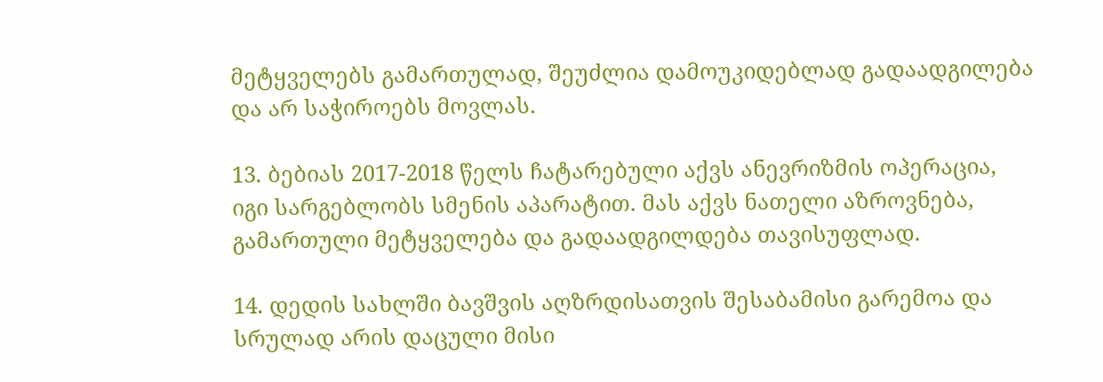მეტყველებს გამართულად, შეუძლია დამოუკიდებლად გადაადგილება და არ საჭიროებს მოვლას.

13. ბებიას 2017-2018 წელს ჩატარებული აქვს ანევრიზმის ოპერაცია, იგი სარგებლობს სმენის აპარატით. მას აქვს ნათელი აზროვნება, გამართული მეტყველება და გადაადგილდება თავისუფლად.

14. დედის სახლში ბავშვის აღზრდისათვის შესაბამისი გარემოა და სრულად არის დაცული მისი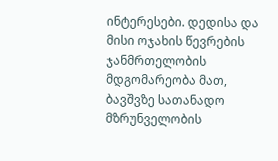ინტერესები. დედისა და მისი ოჯახის წევრების ჯანმრთელობის მდგომარეობა მათ, ბავშვზე სათანადო მზრუნველობის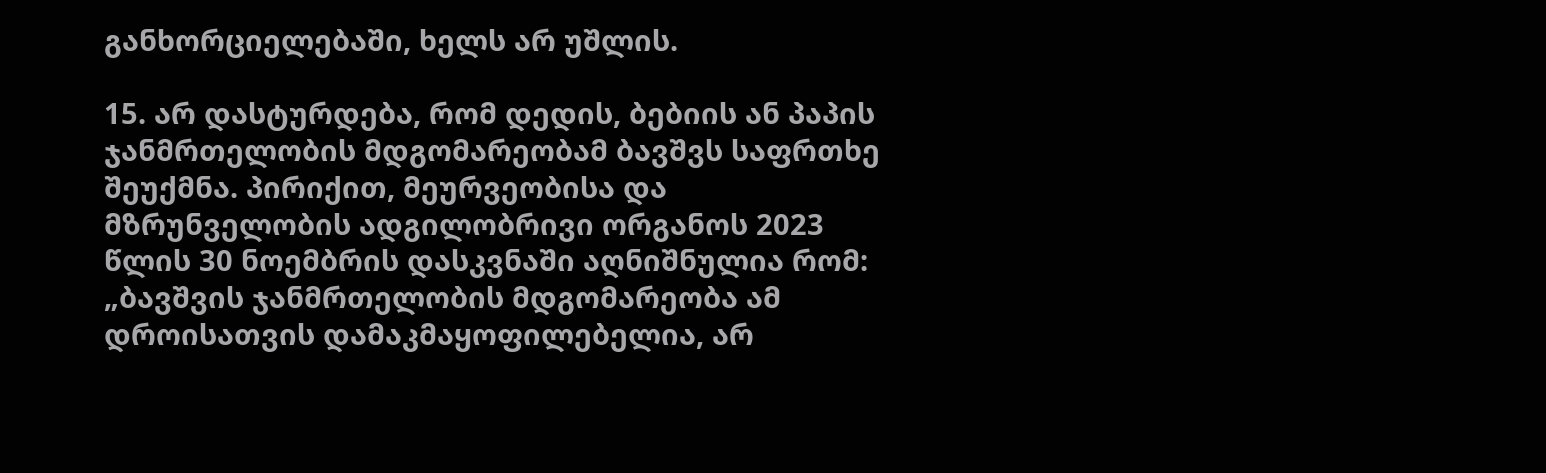განხორციელებაში, ხელს არ უშლის.

15. არ დასტურდება, რომ დედის, ბებიის ან პაპის ჯანმრთელობის მდგომარეობამ ბავშვს საფრთხე შეუქმნა. პირიქით, მეურვეობისა და მზრუნველობის ადგილობრივი ორგანოს 2023 წლის 30 ნოემბრის დასკვნაში აღნიშნულია რომ: „ბავშვის ჯანმრთელობის მდგომარეობა ამ დროისათვის დამაკმაყოფილებელია, არ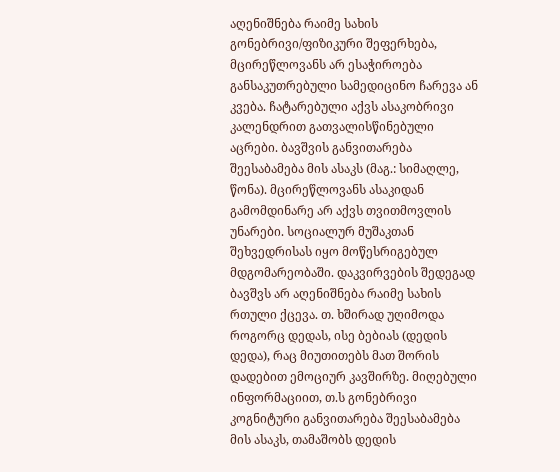აღენიშნება რაიმე სახის გონებრივი/ფიზიკური შეფერხება, მცირეწლოვანს არ ესაჭიროება განსაკუთრებული სამედიცინო ჩარევა ან კვება. ჩატარებული აქვს ასაკობრივი კალენდრით გათვალისწინებული აცრები. ბავშვის განვითარება შეესაბამება მის ასაკს (მაგ.: სიმაღლე, წონა). მცირეწლოვანს ასაკიდან გამომდინარე არ აქვს თვითმოვლის უნარები. სოციალურ მუშაკთან შეხვედრისას იყო მოწესრიგებულ მდგომარეობაში. დაკვირვების შედეგად ბავშვს არ აღენიშნება რაიმე სახის რთული ქცევა. თ. ხშირად უღიმოდა როგორც დედას, ისე ბებიას (დედის დედა), რაც მიუთითებს მათ შორის დადებით ემოციურ კავშირზე. მიღებული ინფორმაციით, თ.ს გონებრივი კოგნიტური განვითარება შეესაბამება მის ასაკს, თამაშობს დედის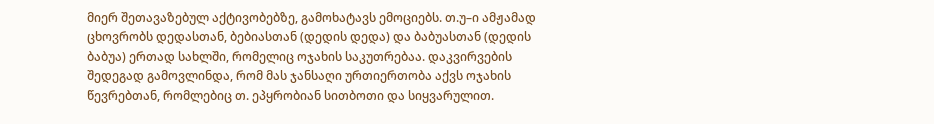მიერ შეთავაზებულ აქტივობებზე, გამოხატავს ემოციებს. თ.უ–ი ამჟამად ცხოვრობს დედასთან, ბებიასთან (დედის დედა) და ბაბუასთან (დედის ბაბუა) ერთად სახლში, რომელიც ოჯახის საკუთრებაა. დაკვირვების შედეგად გამოვლინდა, რომ მას ჯანსაღი ურთიერთობა აქვს ოჯახის წევრებთან, რომლებიც თ. ეპყრობიან სითბოთი და სიყვარულით.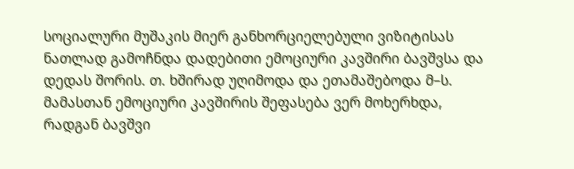სოციალური მუშაკის მიერ განხორციელებული ვიზიტისას ნათლად გამოჩნდა დადებითი ემოციური კავშირი ბავშვსა და დედას შორის. თ. ხშირად უღიმოდა და ეთამაშებოდა მ–ს. მამასთან ემოციური კავშირის შეფასება ვერ მოხერხდა, რადგან ბავშვი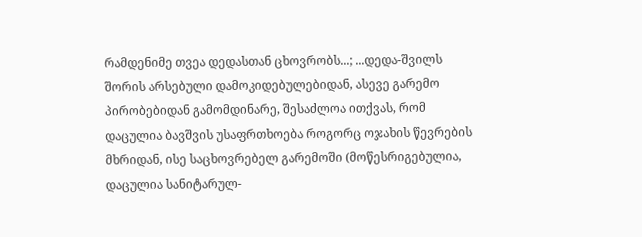რამდენიმე თვეა დედასთან ცხოვრობს...; ...დედა-შვილს შორის არსებული დამოკიდებულებიდან, ასევე გარემო პირობებიდან გამომდინარე, შესაძლოა ითქვას, რომ დაცულია ბავშვის უსაფრთხოება როგორც ოჯახის წევრების მხრიდან, ისე საცხოვრებელ გარემოში (მოწესრიგებულია, დაცულია სანიტარულ-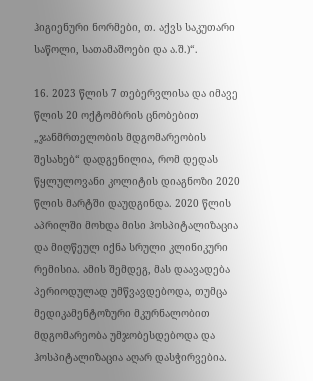ჰიგიენური ნორმები, თ. აქვს საკუთარი საწოლი, სათამაშოები და ა.შ.)“.

16. 2023 წლის 7 თებერვლისა და იმავე წლის 20 ოქტომბრის ცნობებით „ჯანმრთელობის მდგომარეობის შესახებ“ დადგენილია, რომ დედას წყლულოვანი კოლიტის დიაგნოზი 2020 წლის მარტში დაუდგინდა. 2020 წლის აპრილში მოხდა მისი ჰოსპიტალიზაცია და მიღწეულ იქნა სრული კლინიკური რემისია. ამის შემდეგ, მას დაავადება პერიოდულად უმწვავდებოდა, თუმცა მედიკამენტოზური მკურნალობით მდგომარეობა უმჯობესდებოდა და ჰოსპიტალიზაცია აღარ დასჭირვებია.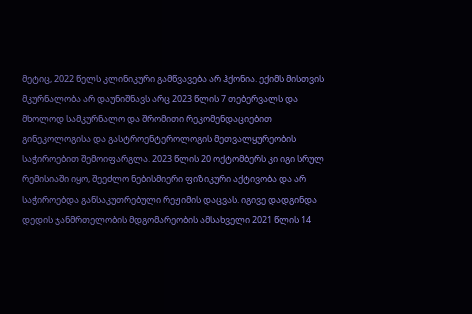მეტიც, 2022 წელს კლინიკური გამწვავება არ ჰქონია. ექიმს მისთვის მკურნალობა არ დაუნიშნავს არც 2023 წლის 7 თებერვალს და მხოლოდ სამკურნალო და შრომითი რეკომენდაციებით გინეკოლოგისა და გასტროენტეროლოგის მეთვალყურეობის საჭიროებით შემოიფარგლა. 2023 წლის 20 ოქტომბერს კი იგი სრულ რემისიაში იყო, შეეძლო ნებისმიერი ფიზიკური აქტივობა და არ საჭიროებდა განსაკუთრებული რეჟიმის დაცვას. იგივე დადგინდა დედის ჯანმრთელობის მდგომარეობის ამსახველი 2021 წლის 14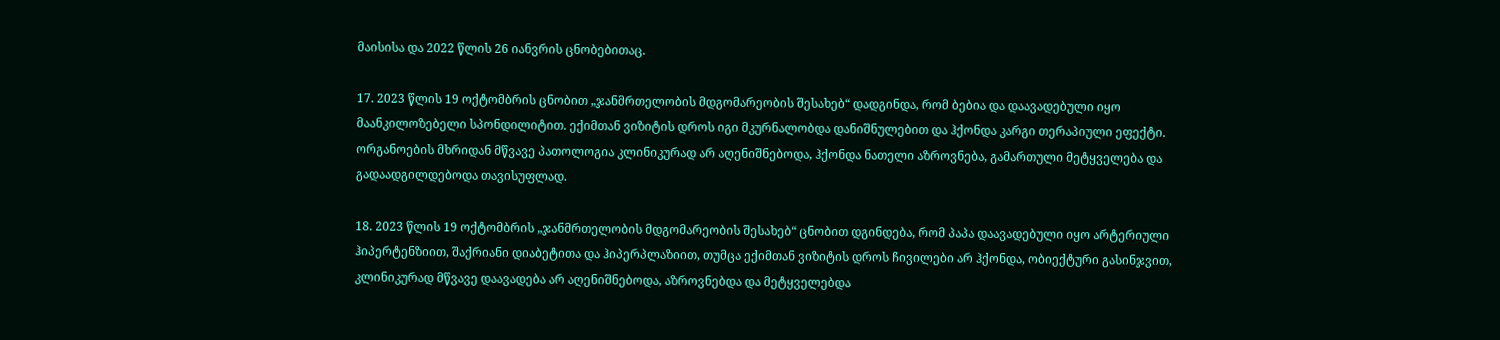მაისისა და 2022 წლის 26 იანვრის ცნობებითაც.

17. 2023 წლის 19 ოქტომბრის ცნობით „ჯანმრთელობის მდგომარეობის შესახებ“ დადგინდა, რომ ბებია და დაავადებული იყო მაანკილოზებელი სპონდილიტით. ექიმთან ვიზიტის დროს იგი მკურნალობდა დანიშნულებით და ჰქონდა კარგი თერაპიული ეფექტი. ორგანოების მხრიდან მწვავე პათოლოგია კლინიკურად არ აღენიშნებოდა, ჰქონდა ნათელი აზროვნება, გამართული მეტყველება და გადაადგილდებოდა თავისუფლად.

18. 2023 წლის 19 ოქტომბრის „ჯანმრთელობის მდგომარეობის შესახებ“ ცნობით დგინდება, რომ პაპა დაავადებული იყო არტერიული ჰიპერტენზიით, შაქრიანი დიაბეტითა და ჰიპერპლაზიით, თუმცა ექიმთან ვიზიტის დროს ჩივილები არ ჰქონდა, ობიექტური გასინჯვით, კლინიკურად მწვავე დაავადება არ აღენიშნებოდა, აზროვნებდა და მეტყველებდა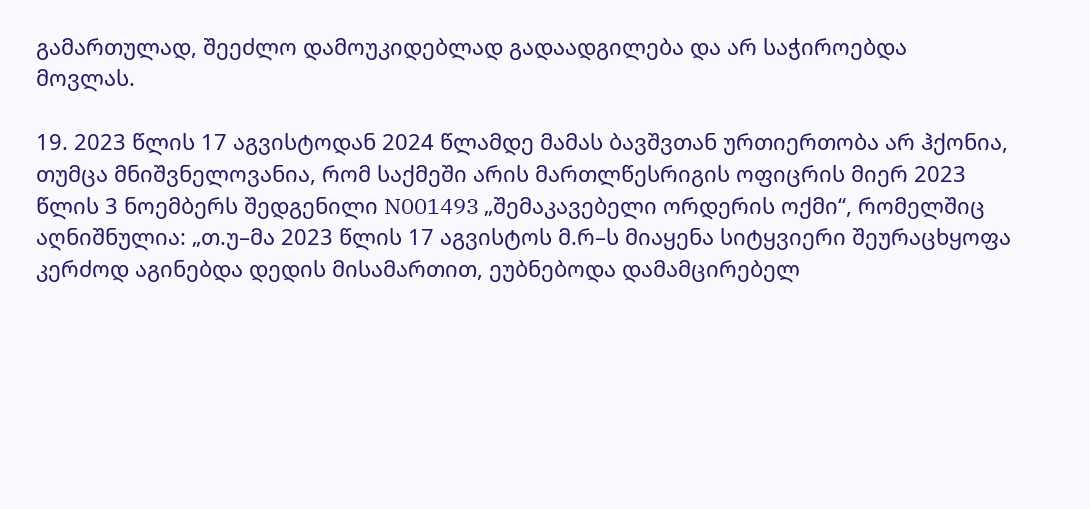გამართულად, შეეძლო დამოუკიდებლად გადაადგილება და არ საჭიროებდა მოვლას.

19. 2023 წლის 17 აგვისტოდან 2024 წლამდე მამას ბავშვთან ურთიერთობა არ ჰქონია, თუმცა მნიშვნელოვანია, რომ საქმეში არის მართლწესრიგის ოფიცრის მიერ 2023 წლის 3 ნოემბერს შედგენილი N001493 „შემაკავებელი ორდერის ოქმი“, რომელშიც აღნიშნულია: „თ.უ–მა 2023 წლის 17 აგვისტოს მ.რ–ს მიაყენა სიტყვიერი შეურაცხყოფა კერძოდ აგინებდა დედის მისამართით, ეუბნებოდა დამამცირებელ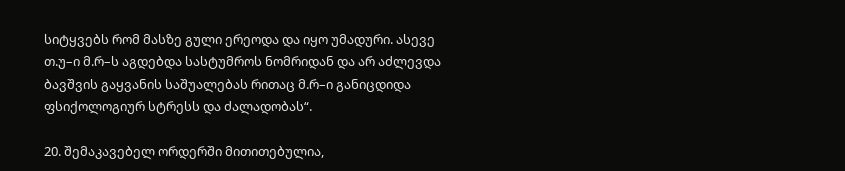სიტყვებს რომ მასზე გული ერეოდა და იყო უმადური. ასევე თ.უ–ი მ.რ–ს აგდებდა სასტუმროს ნომრიდან და არ აძლევდა ბავშვის გაყვანის საშუალებას რითაც მ.რ–ი განიცდიდა ფსიქოლოგიურ სტრესს და ძალადობას“.

20. შემაკავებელ ორდერში მითითებულია,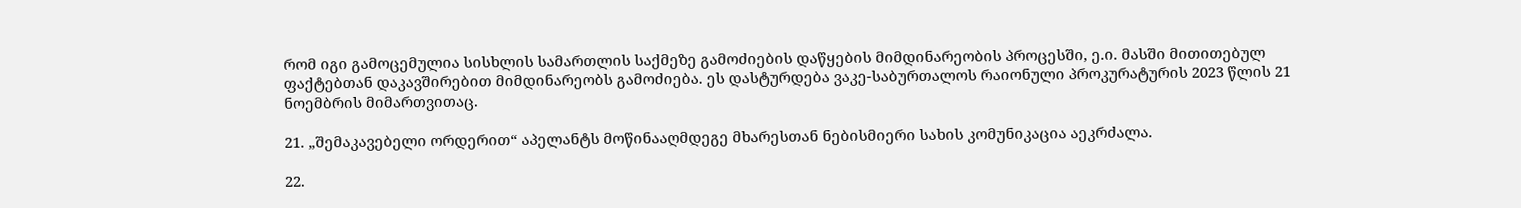რომ იგი გამოცემულია სისხლის სამართლის საქმეზე გამოძიების დაწყების მიმდინარეობის პროცესში, ე.ი. მასში მითითებულ ფაქტებთან დაკავშირებით მიმდინარეობს გამოძიება. ეს დასტურდება ვაკე-საბურთალოს რაიონული პროკურატურის 2023 წლის 21 ნოემბრის მიმართვითაც.

21. „შემაკავებელი ორდერით“ აპელანტს მოწინააღმდეგე მხარესთან ნებისმიერი სახის კომუნიკაცია აეკრძალა.

22.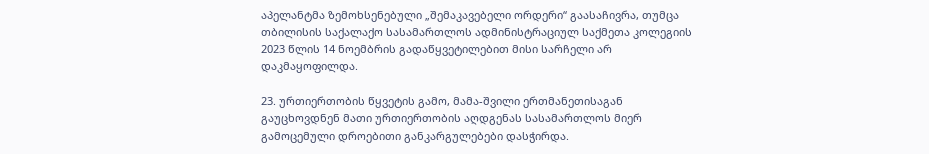აპელანტმა ზემოხსენებული „შემაკავებელი ორდერი“ გაასაჩივრა, თუმცა თბილისის საქალაქო სასამართლოს ადმინისტრაციულ საქმეთა კოლეგიის 2023 წლის 14 ნოემბრის გადაწყვეტილებით მისი სარჩელი არ დაკმაყოფილდა.

23. ურთიერთობის წყვეტის გამო, მამა-შვილი ერთმანეთისაგან გაუცხოვდნენ მათი ურთიერთობის აღდგენას სასამართლოს მიერ გამოცემული დროებითი განკარგულებები დასჭირდა.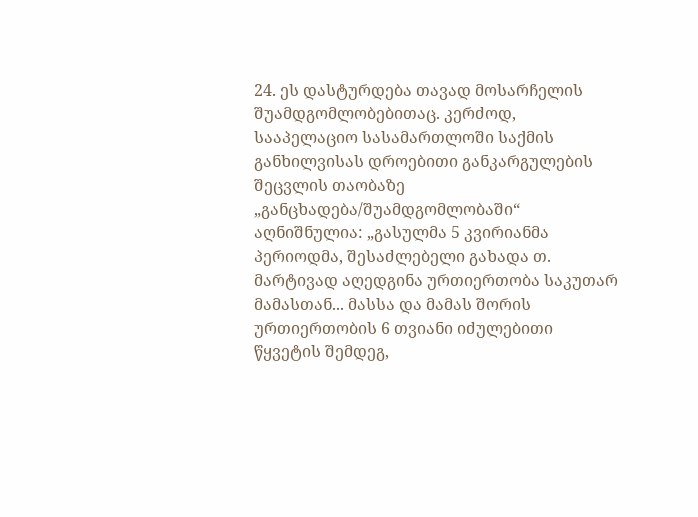24. ეს დასტურდება თავად მოსარჩელის შუამდგომლობებითაც. კერძოდ, სააპელაციო სასამართლოში საქმის განხილვისას დროებითი განკარგულების შეცვლის თაობაზე „განცხადება/შუამდგომლობაში“ აღნიშნულია: „გასულმა 5 კვირიანმა პერიოდმა, შესაძლებელი გახადა თ. მარტივად აღედგინა ურთიერთობა საკუთარ მამასთან... მასსა და მამას შორის ურთიერთობის 6 თვიანი იძულებითი წყვეტის შემდეგ,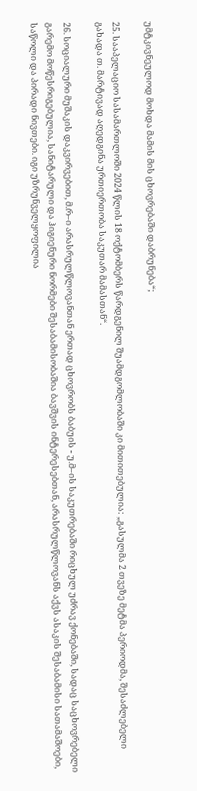უმტკივნეულოდ მოხდა მამის მის ცხოვრებაში დაბრუნება“;

25. სააპელაციო სასამართლოში 2024 წლის 18 ოქტომბერს წარდგენილ შუამდგომლობაში კი მითითებულია: „გასულმა 2 თვეზე მეტმა პერიოდმა, შესაძლებელი გახადა თ. მარტივად აღედგინა ურთიერთობა საკუთარ მამასთან“.

26. სოციალური მუშაკის დაკვირვებით, მ.რ–ი არასრულწლოვანთან ერთად ცხოვრობს ბაბუის - უ.მ–ის საკუთრებაში რიცხულ უძრავ ქონებაში, სადაც საცხოვრებელი გარემო მოწესრიგებულია, სანიტარული და ჰიგიენური ნორმები შესაბამისობაშია ბავშვის ინტერესებთან, არასრულწლოვანს აქვს ასაკის შესაბამისი სათამაშოები, საწოლი და პირადი ნივთები. იგი უზრუნველყოფილია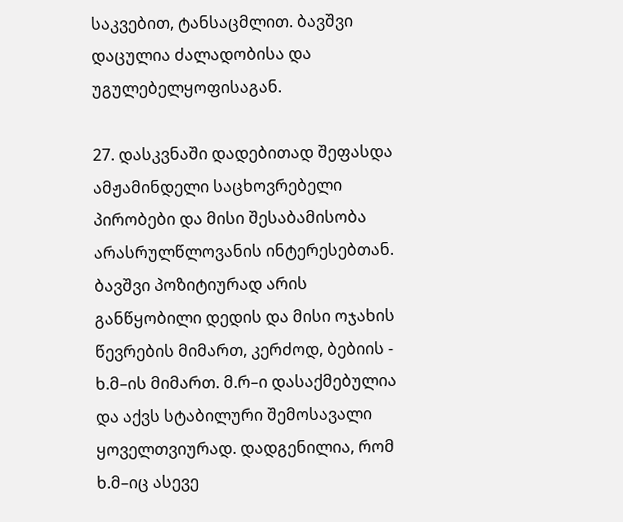საკვებით, ტანსაცმლით. ბავშვი დაცულია ძალადობისა და უგულებელყოფისაგან.

27. დასკვნაში დადებითად შეფასდა ამჟამინდელი საცხოვრებელი პირობები და მისი შესაბამისობა არასრულწლოვანის ინტერესებთან. ბავშვი პოზიტიურად არის განწყობილი დედის და მისი ოჯახის წევრების მიმართ, კერძოდ, ბებიის - ხ.მ–ის მიმართ. მ.რ–ი დასაქმებულია და აქვს სტაბილური შემოსავალი ყოველთვიურად. დადგენილია, რომ ხ.მ–იც ასევე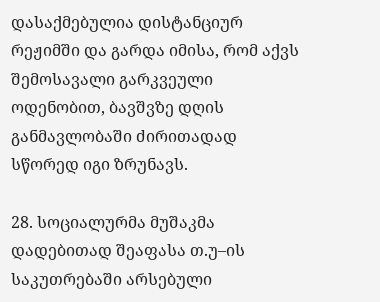დასაქმებულია დისტანციურ რეჟიმში და გარდა იმისა, რომ აქვს შემოსავალი გარკვეული ოდენობით, ბავშვზე დღის განმავლობაში ძირითადად სწორედ იგი ზრუნავს.

28. სოციალურმა მუშაკმა დადებითად შეაფასა თ.უ–ის საკუთრებაში არსებული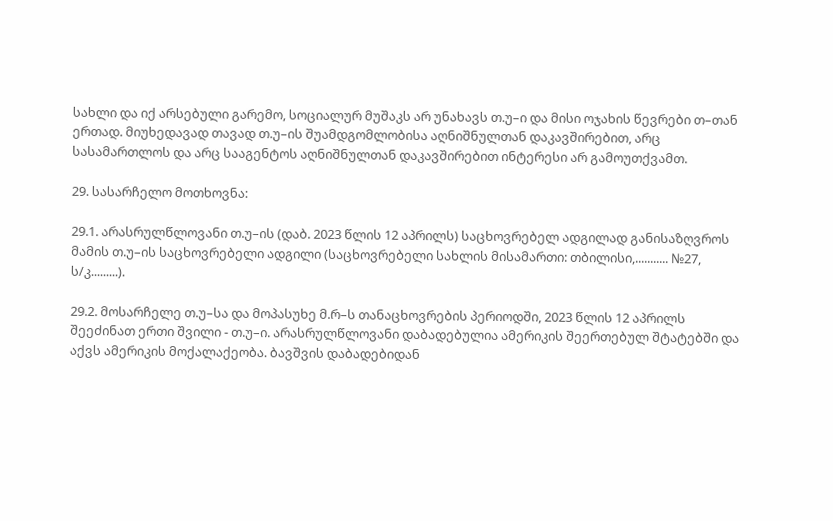სახლი და იქ არსებული გარემო, სოციალურ მუშაკს არ უნახავს თ.უ–ი და მისი ოჯახის წევრები თ–თან ერთად. მიუხედავად თავად თ.უ–ის შუამდგომლობისა აღნიშნულთან დაკავშირებით, არც სასამართლოს და არც სააგენტოს აღნიშნულთან დაკავშირებით ინტერესი არ გამოუთქვამთ.

29. სასარჩელო მოთხოვნა:

29.1. არასრულწლოვანი თ.უ–ის (დაბ. 2023 წლის 12 აპრილს) საცხოვრებელ ადგილად განისაზღვროს მამის თ.უ–ის საცხოვრებელი ადგილი (საცხოვრებელი სახლის მისამართი: თბილისი,........... №27, ს/კ.........).

29.2. მოსარჩელე თ.უ–სა და მოპასუხე მ.რ–ს თანაცხოვრების პერიოდში, 2023 წლის 12 აპრილს შეეძინათ ერთი შვილი - თ.უ–ი. არასრულწლოვანი დაბადებულია ამერიკის შეერთებულ შტატებში და აქვს ამერიკის მოქალაქეობა. ბავშვის დაბადებიდან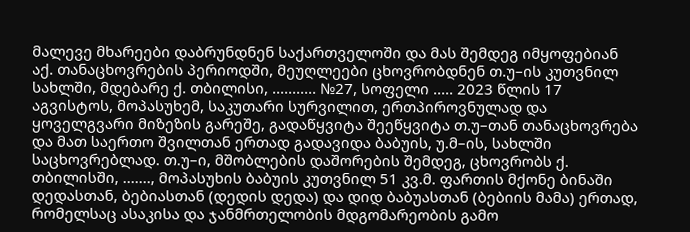მალევე მხარეები დაბრუნდნენ საქართველოში და მას შემდეგ იმყოფებიან აქ. თანაცხოვრების პერიოდში, მეუღლეები ცხოვრობდნენ თ.უ–ის კუთვნილ სახლში, მდებარე ქ. თბილისი, ........... №27, სოფელი ..... 2023 წლის 17 აგვისტოს, მოპასუხემ, საკუთარი სურვილით, ერთპიროვნულად და ყოველგვარი მიზეზის გარეშე, გადაწყვიტა შეეწყვიტა თ.უ–თან თანაცხოვრება და მათ საერთო შვილთან ერთად გადავიდა ბაბუის, უ.მ–ის, სახლში საცხოვრებლად. თ.უ–ი, მშობლების დაშორების შემდეგ, ცხოვრობს ქ. თბილისში, ......., მოპასუხის ბაბუის კუთვნილ 51 კვ.მ. ფართის მქონე ბინაში დედასთან, ბებიასთან (დედის დედა) და დიდ ბაბუასთან (ბებიის მამა) ერთად, რომელსაც ასაკისა და ჯანმრთელობის მდგომარეობის გამო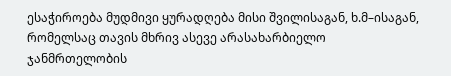ესაჭიროება მუდმივი ყურადღება მისი შვილისაგან, ხ.მ–ისაგან, რომელსაც თავის მხრივ ასევე არასახარბიელო ჯანმრთელობის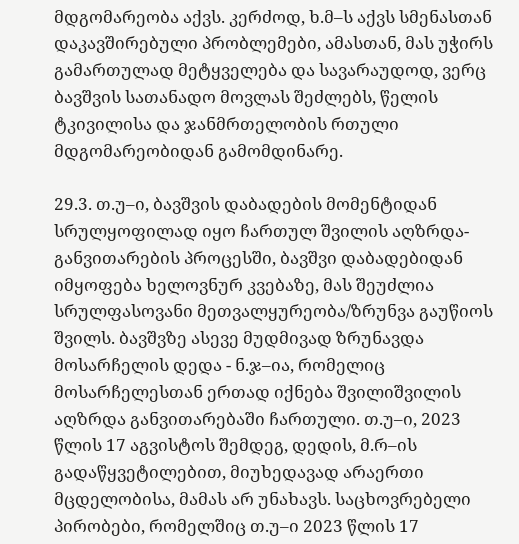მდგომარეობა აქვს. კერძოდ, ხ.მ–ს აქვს სმენასთან დაკავშირებული პრობლემები, ამასთან, მას უჭირს გამართულად მეტყველება და სავარაუდოდ, ვერც ბავშვის სათანადო მოვლას შეძლებს, წელის ტკივილისა და ჯანმრთელობის რთული მდგომარეობიდან გამომდინარე.

29.3. თ.უ–ი, ბავშვის დაბადების მომენტიდან სრულყოფილად იყო ჩართულ შვილის აღზრდა-განვითარების პროცესში, ბავშვი დაბადებიდან იმყოფება ხელოვნურ კვებაზე, მას შეუძლია სრულფასოვანი მეთვალყურეობა/ზრუნვა გაუწიოს შვილს. ბავშვზე ასევე მუდმივად ზრუნავდა მოსარჩელის დედა - ნ.ჯ–ია, რომელიც მოსარჩელესთან ერთად იქნება შვილიშვილის აღზრდა განვითარებაში ჩართული. თ.უ–ი, 2023 წლის 17 აგვისტოს შემდეგ, დედის, მ.რ–ის გადაწყვეტილებით, მიუხედავად არაერთი მცდელობისა, მამას არ უნახავს. საცხოვრებელი პირობები, რომელშიც თ.უ–ი 2023 წლის 17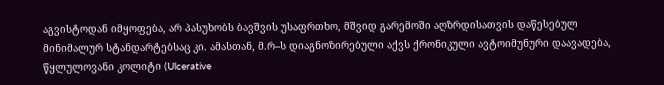აგვისტოდან იმყოფება, არ პასუხობს ბავშვის უსაფრთხო, მშვიდ გარემოში აღზრდისათვის დაწესებულ მინიმალურ სტანდარტებსაც კი. ამასთან, მ.რ–ს დიაგნოზირებული აქვს ქრონიკული ავტოიმუნური დაავადება, წყლულოვანი კოლიტი (Ulcerative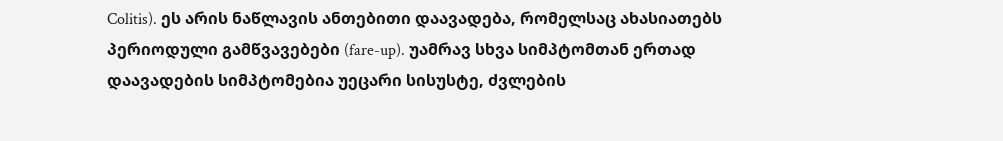Colitis). ეს არის ნაწლავის ანთებითი დაავადება, რომელსაც ახასიათებს პერიოდული გამწვავებები (fare-up). უამრავ სხვა სიმპტომთან ერთად დაავადების სიმპტომებია უეცარი სისუსტე, ძვლების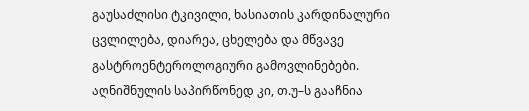გაუსაძლისი ტკივილი, ხასიათის კარდინალური ცვლილება, დიარეა, ცხელება და მწვავე გასტროენტეროლოგიური გამოვლინებები. აღნიშნულის საპირწონედ კი, თ.უ–ს გააჩნია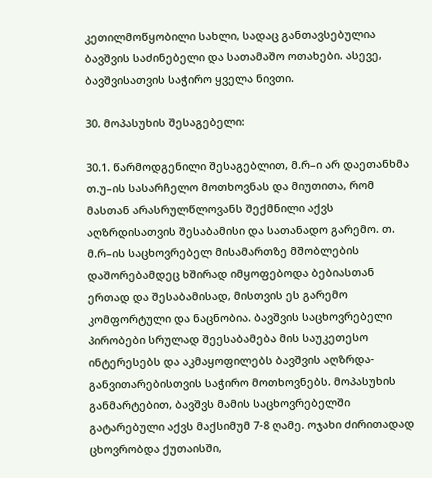კეთილმოწყობილი სახლი, სადაც განთავსებულია ბავშვის საძინებელი და სათამაშო ოთახები. ასევე, ბავშვისათვის საჭირო ყველა ნივთი.

30. მოპასუხის შესაგებელი:

30.1. წარმოდგენილი შესაგებლით, მ.რ–ი არ დაეთანხმა თ.უ–ის სასარჩელო მოთხოვნას და მიუთითა, რომ მასთან არასრულწლოვანს შექმნილი აქვს აღზრდისათვის შესაბამისი და სათანადო გარემო. თ. მ.რ–ის საცხოვრებელ მისამართზე მშობლების დაშორებამდეც ხშირად იმყოფებოდა ბებიასთან ერთად და შესაბამისად, მისთვის ეს გარემო კომფორტული და ნაცნობია. ბავშვის საცხოვრებელი პირობები სრულად შეესაბამება მის საუკეთესო ინტერესებს და აკმაყოფილებს ბავშვის აღზრდა-განვითარებისთვის საჭირო მოთხოვნებს. მოპასუხის განმარტებით, ბავშვს მამის საცხოვრებელში გატარებული აქვს მაქსიმუმ 7-8 ღამე. ოჯახი ძირითადად ცხოვრობდა ქუთაისში,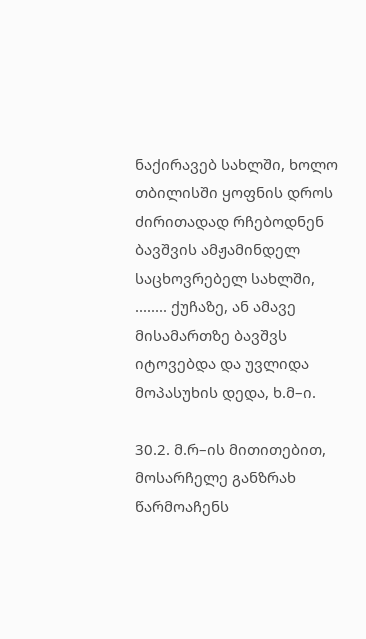ნაქირავებ სახლში, ხოლო თბილისში ყოფნის დროს ძირითადად რჩებოდნენ ბავშვის ამჟამინდელ საცხოვრებელ სახლში, ........ ქუჩაზე, ან ამავე მისამართზე ბავშვს იტოვებდა და უვლიდა მოპასუხის დედა, ხ.მ–ი.

30.2. მ.რ–ის მითითებით, მოსარჩელე განზრახ წარმოაჩენს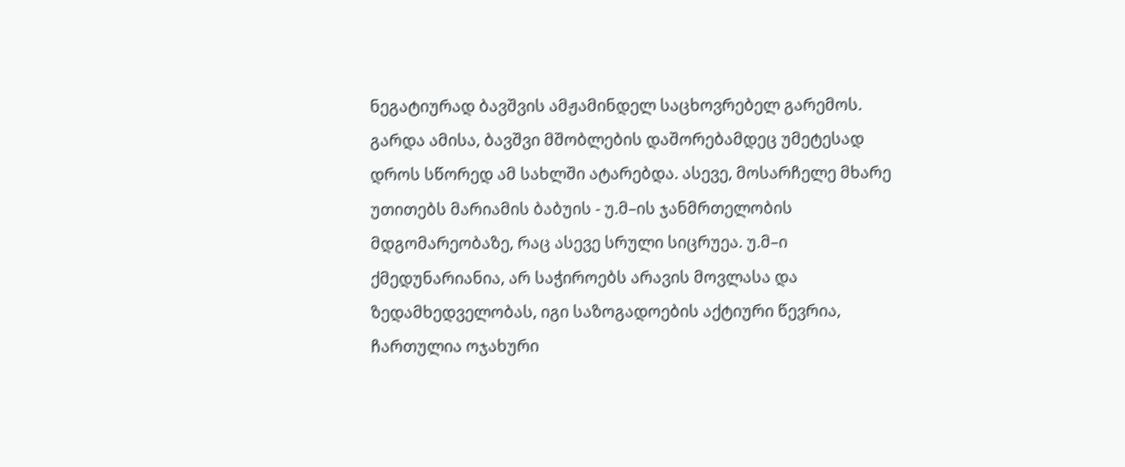ნეგატიურად ბავშვის ამჟამინდელ საცხოვრებელ გარემოს. გარდა ამისა, ბავშვი მშობლების დაშორებამდეც უმეტესად დროს სწორედ ამ სახლში ატარებდა. ასევე, მოსარჩელე მხარე უთითებს მარიამის ბაბუის - უ.მ–ის ჯანმრთელობის მდგომარეობაზე, რაც ასევე სრული სიცრუეა. უ.მ–ი ქმედუნარიანია, არ საჭიროებს არავის მოვლასა და ზედამხედველობას, იგი საზოგადოების აქტიური წევრია, ჩართულია ოჯახური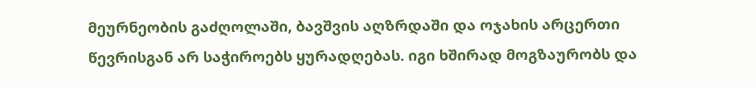მეურნეობის გაძღოლაში, ბავშვის აღზრდაში და ოჯახის არცერთი წევრისგან არ საჭიროებს ყურადღებას. იგი ხშირად მოგზაურობს და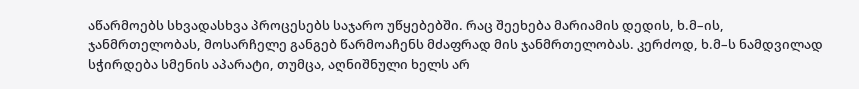აწარმოებს სხვადასხვა პროცესებს საჯარო უწყებებში. რაც შეეხება მარიამის დედის, ხ.მ–ის, ჯანმრთელობას, მოსარჩელე განგებ წარმოაჩენს მძაფრად მის ჯანმრთელობას. კერძოდ, ხ.მ–ს ნამდვილად სჭირდება სმენის აპარატი, თუმცა, აღნიშნული ხელს არ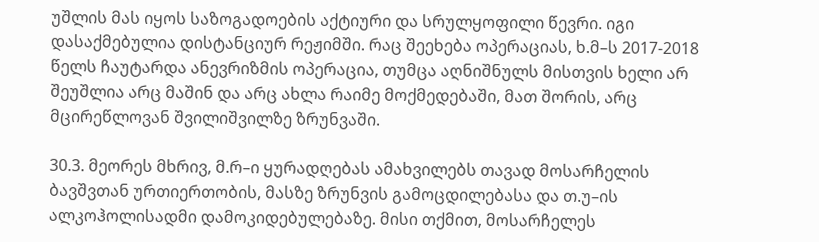უშლის მას იყოს საზოგადოების აქტიური და სრულყოფილი წევრი. იგი დასაქმებულია დისტანციურ რეჟიმში. რაც შეეხება ოპერაციას, ხ.მ–ს 2017-2018 წელს ჩაუტარდა ანევრიზმის ოპერაცია, თუმცა აღნიშნულს მისთვის ხელი არ შეუშლია არც მაშინ და არც ახლა რაიმე მოქმედებაში, მათ შორის, არც მცირეწლოვან შვილიშვილზე ზრუნვაში.

30.3. მეორეს მხრივ, მ.რ–ი ყურადღებას ამახვილებს თავად მოსარჩელის ბავშვთან ურთიერთობის, მასზე ზრუნვის გამოცდილებასა და თ.უ–ის ალკოჰოლისადმი დამოკიდებულებაზე. მისი თქმით, მოსარჩელეს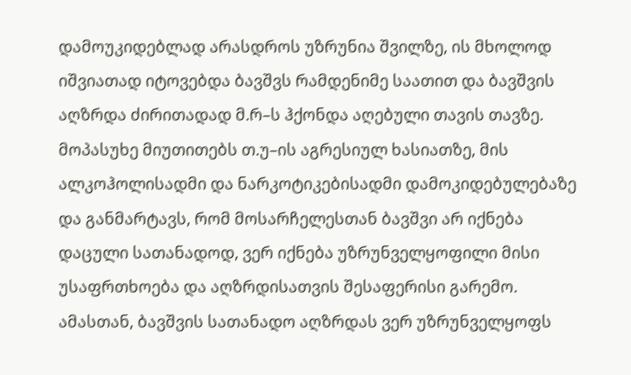დამოუკიდებლად არასდროს უზრუნია შვილზე, ის მხოლოდ იშვიათად იტოვებდა ბავშვს რამდენიმე საათით და ბავშვის აღზრდა ძირითადად მ.რ–ს ჰქონდა აღებული თავის თავზე. მოპასუხე მიუთითებს თ.უ–ის აგრესიულ ხასიათზე, მის ალკოჰოლისადმი და ნარკოტიკებისადმი დამოკიდებულებაზე და განმარტავს, რომ მოსარჩელესთან ბავშვი არ იქნება დაცული სათანადოდ, ვერ იქნება უზრუნველყოფილი მისი უსაფრთხოება და აღზრდისათვის შესაფერისი გარემო. ამასთან, ბავშვის სათანადო აღზრდას ვერ უზრუნველყოფს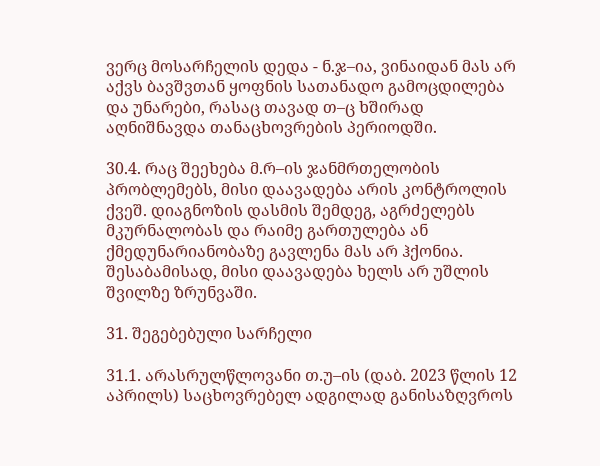ვერც მოსარჩელის დედა - ნ.ჯ–ია, ვინაიდან მას არ აქვს ბავშვთან ყოფნის სათანადო გამოცდილება და უნარები, რასაც თავად თ–ც ხშირად აღნიშნავდა თანაცხოვრების პერიოდში.

30.4. რაც შეეხება მ.რ–ის ჯანმრთელობის პრობლემებს, მისი დაავადება არის კონტროლის ქვეშ. დიაგნოზის დასმის შემდეგ, აგრძელებს მკურნალობას და რაიმე გართულება ან ქმედუნარიანობაზე გავლენა მას არ ჰქონია. შესაბამისად, მისი დაავადება ხელს არ უშლის შვილზე ზრუნვაში.

31. შეგებებული სარჩელი

31.1. არასრულწლოვანი თ.უ–ის (დაბ. 2023 წლის 12 აპრილს) საცხოვრებელ ადგილად განისაზღვროს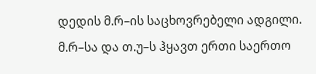დედის მ.რ–ის საცხოვრებელი ადგილი. მ.რ–სა და თ.უ–ს ჰყავთ ერთი საერთო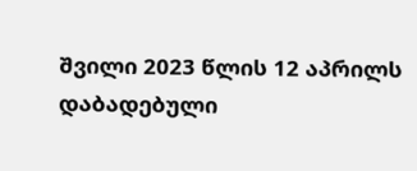შვილი 2023 წლის 12 აპრილს დაბადებული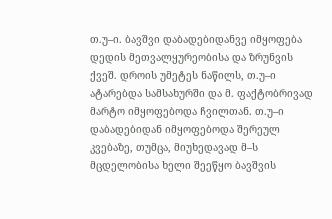თ.უ–ი. ბავშვი დაბადებიდანვე იმყოფება დედის მეთვალყურეობისა და ზრუნვის ქვეშ. დროის უმეტეს ნაწილს, თ.უ–ი ატარებდა სამსახურში და მ. ფაქტობრივად მარტო იმყოფებოდა ჩვილთან. თ.უ–ი დაბადებიდან იმყოფებოდა შერეულ კვებაზე, თუმცა, მიუხედავად მ–ს მცდელობისა ხელი შეეწყო ბავშვის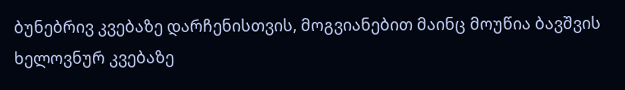ბუნებრივ კვებაზე დარჩენისთვის, მოგვიანებით მაინც მოუწია ბავშვის ხელოვნურ კვებაზე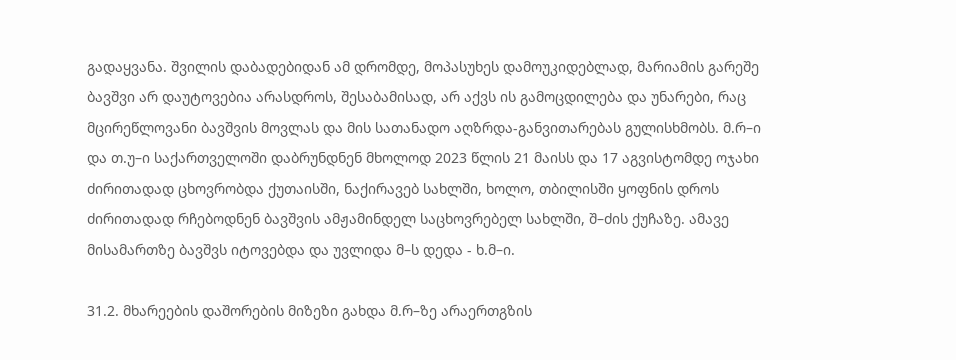გადაყვანა. შვილის დაბადებიდან ამ დრომდე, მოპასუხეს დამოუკიდებლად, მარიამის გარეშე ბავშვი არ დაუტოვებია არასდროს, შესაბამისად, არ აქვს ის გამოცდილება და უნარები, რაც მცირეწლოვანი ბავშვის მოვლას და მის სათანადო აღზრდა-განვითარებას გულისხმობს. მ.რ–ი და თ.უ–ი საქართველოში დაბრუნდნენ მხოლოდ 2023 წლის 21 მაისს და 17 აგვისტომდე ოჯახი ძირითადად ცხოვრობდა ქუთაისში, ნაქირავებ სახლში, ხოლო, თბილისში ყოფნის დროს ძირითადად რჩებოდნენ ბავშვის ამჟამინდელ საცხოვრებელ სახლში, შ–ძის ქუჩაზე. ამავე მისამართზე ბავშვს იტოვებდა და უვლიდა მ–ს დედა - ხ.მ–ი.

31.2. მხარეების დაშორების მიზეზი გახდა მ.რ–ზე არაერთგზის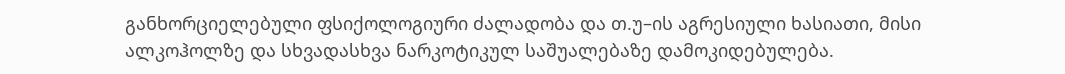განხორციელებული ფსიქოლოგიური ძალადობა და თ.უ–ის აგრესიული ხასიათი, მისი ალკოჰოლზე და სხვადასხვა ნარკოტიკულ საშუალებაზე დამოკიდებულება.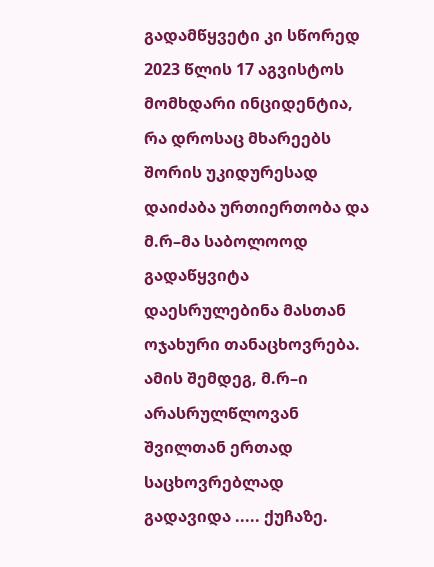გადამწყვეტი კი სწორედ 2023 წლის 17 აგვისტოს მომხდარი ინციდენტია, რა დროსაც მხარეებს შორის უკიდურესად დაიძაბა ურთიერთობა და მ.რ–მა საბოლოოდ გადაწყვიტა დაესრულებინა მასთან ოჯახური თანაცხოვრება. ამის შემდეგ, მ.რ–ი არასრულწლოვან შვილთან ერთად საცხოვრებლად გადავიდა ..... ქუჩაზე.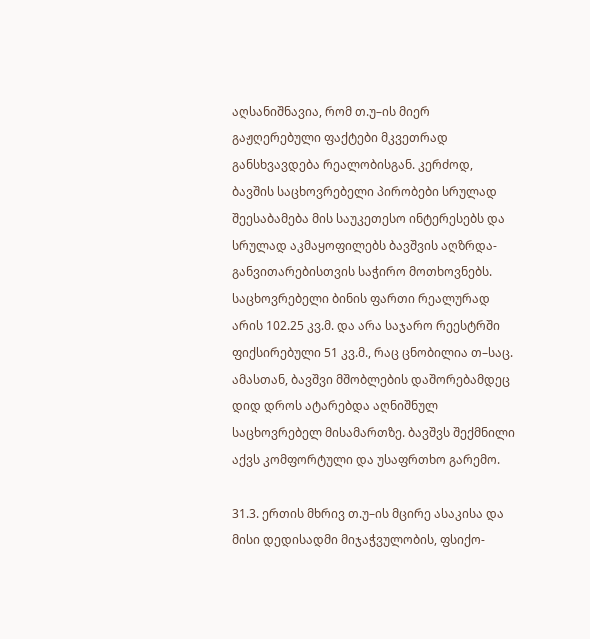აღსანიშნავია, რომ თ.უ–ის მიერ გაჟღერებული ფაქტები მკვეთრად განსხვავდება რეალობისგან. კერძოდ, ბავშის საცხოვრებელი პირობები სრულად შეესაბამება მის საუკეთესო ინტერესებს და სრულად აკმაყოფილებს ბავშვის აღზრდა-განვითარებისთვის საჭირო მოთხოვნებს. საცხოვრებელი ბინის ფართი რეალურად არის 102.25 კვ.მ. და არა საჯარო რეესტრში ფიქსირებული 51 კვ.მ., რაც ცნობილია თ–საც. ამასთან, ბავშვი მშობლების დაშორებამდეც დიდ დროს ატარებდა აღნიშნულ საცხოვრებელ მისამართზე. ბავშვს შექმნილი აქვს კომფორტული და უსაფრთხო გარემო.

31.3. ერთის მხრივ თ.უ–ის მცირე ასაკისა და მისი დედისადმი მიჯაჭვულობის, ფსიქო-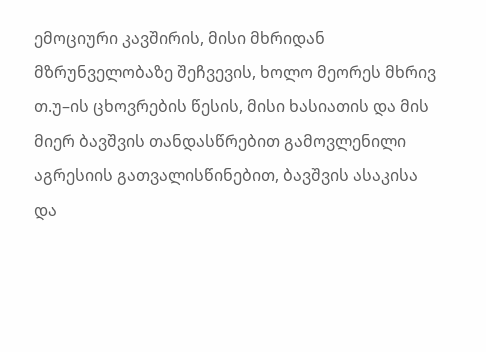ემოციური კავშირის, მისი მხრიდან მზრუნველობაზე შეჩვევის, ხოლო მეორეს მხრივ თ.უ–ის ცხოვრების წესის, მისი ხასიათის და მის მიერ ბავშვის თანდასწრებით გამოვლენილი აგრესიის გათვალისწინებით, ბავშვის ასაკისა და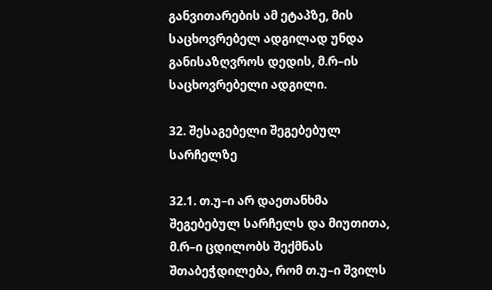განვითარების ამ ეტაპზე, მის საცხოვრებელ ადგილად უნდა განისაზღვროს დედის, მ.რ–ის საცხოვრებელი ადგილი.

32. შესაგებელი შეგებებულ სარჩელზე

32.1. თ.უ–ი არ დაეთანხმა შეგებებულ სარჩელს და მიუთითა, მ.რ–ი ცდილობს შექმნას შთაბეჭდილება, რომ თ.უ–ი შვილს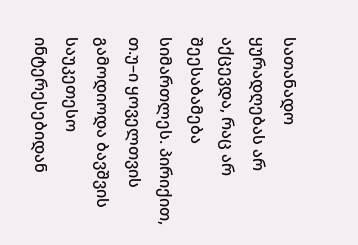სათანადო ყურადღებას არ აქცევდა, რაც არ შეესაბამება სიმართლეს. პირიქით, თ.უ–ი ყოველთვის გამოდიოდა ბავშვის საუკეთესო ინტერესებიდან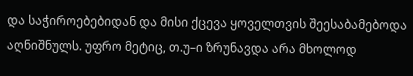და საჭიროებებიდან და მისი ქცევა ყოველთვის შეესაბამებოდა აღნიშნულს. უფრო მეტიც, თ.უ–ი ზრუნავდა არა მხოლოდ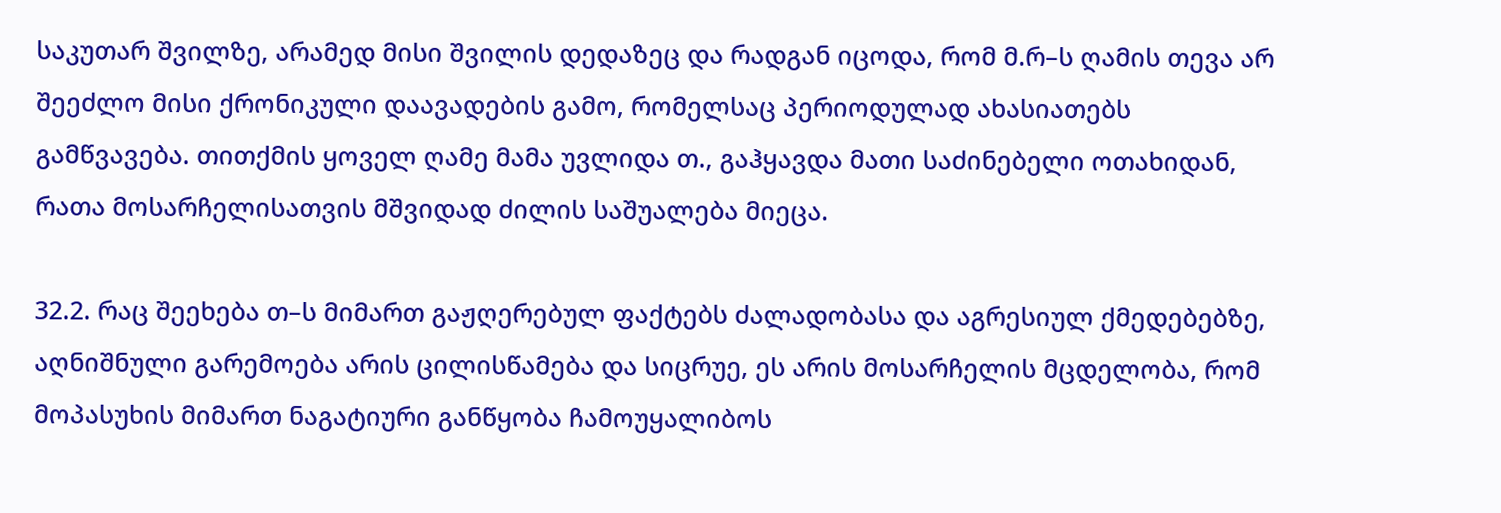საკუთარ შვილზე, არამედ მისი შვილის დედაზეც და რადგან იცოდა, რომ მ.რ–ს ღამის თევა არ შეეძლო მისი ქრონიკული დაავადების გამო, რომელსაც პერიოდულად ახასიათებს გამწვავება. თითქმის ყოველ ღამე მამა უვლიდა თ., გაჰყავდა მათი საძინებელი ოთახიდან, რათა მოსარჩელისათვის მშვიდად ძილის საშუალება მიეცა.

32.2. რაც შეეხება თ–ს მიმართ გაჟღერებულ ფაქტებს ძალადობასა და აგრესიულ ქმედებებზე, აღნიშნული გარემოება არის ცილისწამება და სიცრუე, ეს არის მოსარჩელის მცდელობა, რომ მოპასუხის მიმართ ნაგატიური განწყობა ჩამოუყალიბოს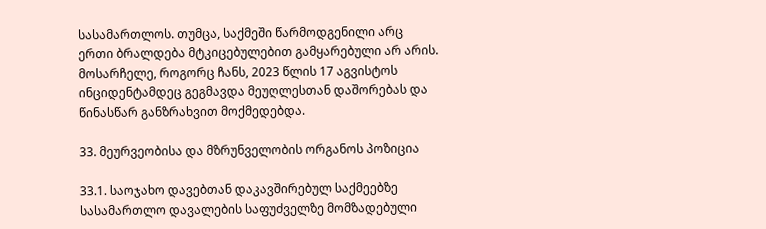სასამართლოს. თუმცა, საქმეში წარმოდგენილი არც ერთი ბრალდება მტკიცებულებით გამყარებული არ არის. მოსარჩელე, როგორც ჩანს, 2023 წლის 17 აგვისტოს ინციდენტამდეც გეგმავდა მეუღლესთან დაშორებას და წინასწარ განზრახვით მოქმედებდა.

33. მეურვეობისა და მზრუნველობის ორგანოს პოზიცია

33.1. საოჯახო დავებთან დაკავშირებულ საქმეებზე სასამართლო დავალების საფუძველზე მომზადებული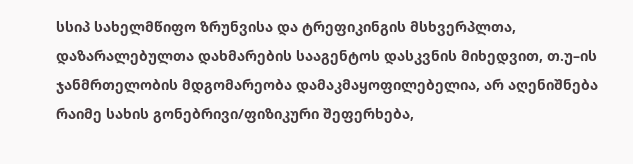სსიპ სახელმწიფო ზრუნვისა და ტრეფიკინგის მსხვერპლთა, დაზარალებულთა დახმარების სააგენტოს დასკვნის მიხედვით, თ.უ–ის ჯანმრთელობის მდგომარეობა დამაკმაყოფილებელია, არ აღენიშნება რაიმე სახის გონებრივი/ფიზიკური შეფერხება,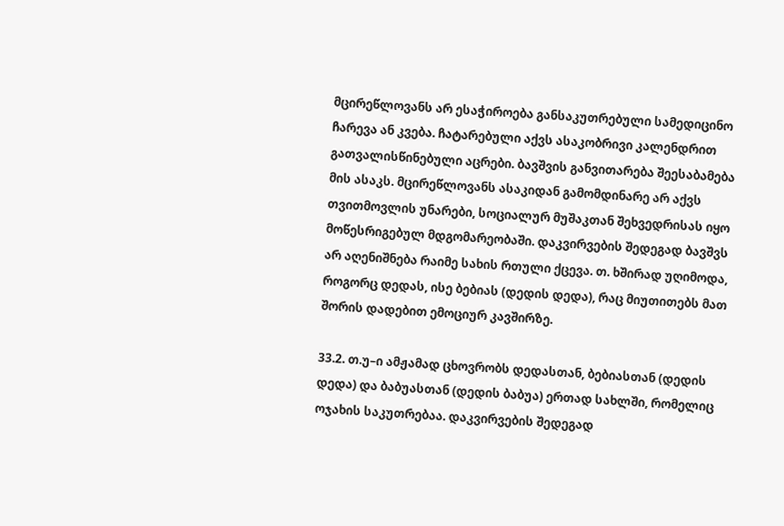მცირეწლოვანს არ ესაჭიროება განსაკუთრებული სამედიცინო ჩარევა ან კვება. ჩატარებული აქვს ასაკობრივი კალენდრით გათვალისწინებული აცრები. ბავშვის განვითარება შეესაბამება მის ასაკს. მცირეწლოვანს ასაკიდან გამომდინარე არ აქვს თვითმოვლის უნარები, სოციალურ მუშაკთან შეხვედრისას იყო მოწესრიგებულ მდგომარეობაში. დაკვირვების შედეგად ბავშვს არ აღენიშნება რაიმე სახის რთული ქცევა. თ. ხშირად უღიმოდა, როგორც დედას, ისე ბებიას (დედის დედა), რაც მიუთითებს მათ შორის დადებით ემოციურ კავშირზე.

33.2. თ.უ–ი ამჟამად ცხოვრობს დედასთან, ბებიასთან (დედის დედა) და ბაბუასთან (დედის ბაბუა) ერთად სახლში, რომელიც ოჯახის საკუთრებაა. დაკვირვების შედეგად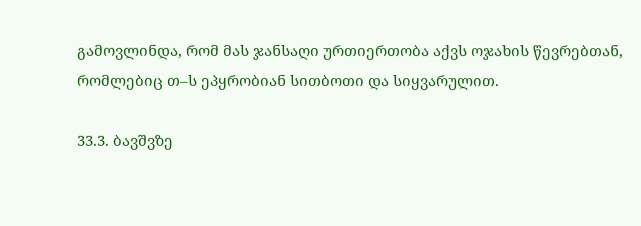გამოვლინდა, რომ მას ჯანსაღი ურთიერთობა აქვს ოჯახის წევრებთან, რომლებიც თ–ს ეპყრობიან სითბოთი და სიყვარულით.

33.3. ბავშვზე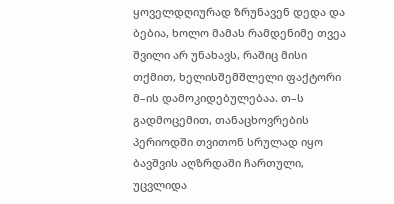ყოველდღიურად ზრუნავენ დედა და ბებია, ხოლო მამას რამდენიმე თვეა შვილი არ უნახავს, რაშიც მისი თქმით, ხელისშემშლელი ფაქტორი მ–ის დამოკიდებულებაა. თ–ს გადმოცემით, თანაცხოვრების პერიოდში თვითონ სრულად იყო ბავშვის აღზრდაში ჩართული, უცვლიდა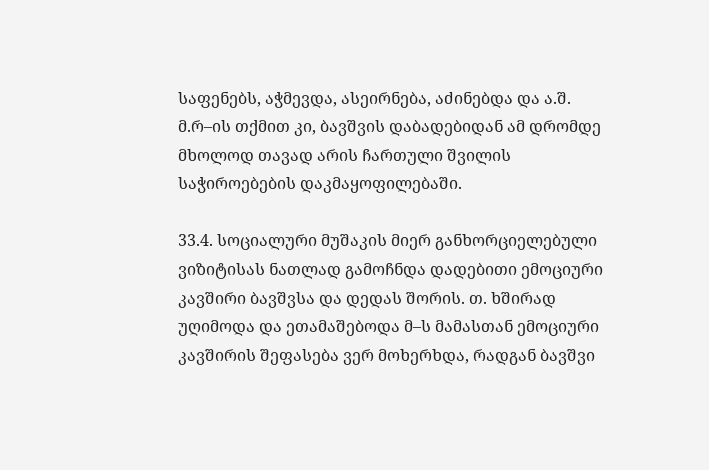საფენებს, აჭმევდა, ასეირნება, აძინებდა და ა.შ. მ.რ–ის თქმით კი, ბავშვის დაბადებიდან ამ დრომდე მხოლოდ თავად არის ჩართული შვილის საჭიროებების დაკმაყოფილებაში.

33.4. სოციალური მუშაკის მიერ განხორციელებული ვიზიტისას ნათლად გამოჩნდა დადებითი ემოციური კავშირი ბავშვსა და დედას შორის. თ. ხშირად უღიმოდა და ეთამაშებოდა მ–ს მამასთან ემოციური კავშირის შეფასება ვერ მოხერხდა, რადგან ბავშვი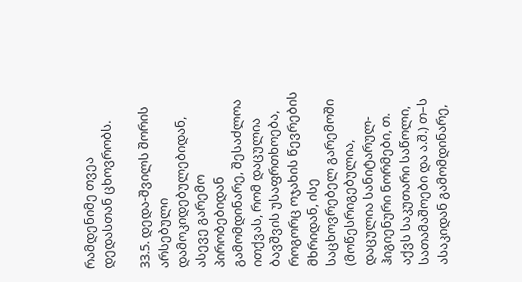რამდენიმე თვეა დედასთან ცხოვრობს.

33.5. დედა-შვილს შორის არსებული დამოკიდებულებიდან, ასევე გარემო პირობებიდან გამომდინარე, შესაძლოა ითქვას, რომ დაცულია ბავშვის უსაფრთხოება, როგორც ოჯახის წევრების მხრიდან, ისე საცხოვრებელ გარემოში (მოწესრიგებულია, დაცულია სანიტარულ-ჰიგიენური ნორმები, თ. აქვს საკუთარი საწოლი, სათამაშოები და ა.შ.) თ–ს ასაკიდან გამომდინარე,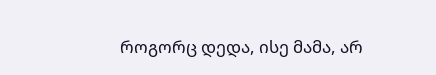როგორც დედა, ისე მამა, არ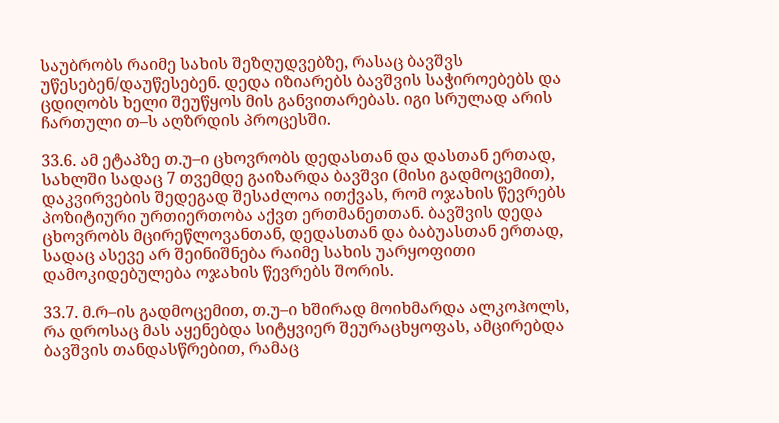საუბრობს რაიმე სახის შეზღუდვებზე, რასაც ბავშვს უწესებენ/დაუწესებენ. დედა იზიარებს ბავშვის საჭიროებებს და ცდიღობს ხელი შეუწყოს მის განვითარებას. იგი სრულად არის ჩართული თ–ს აღზრდის პროცესში.

33.6. ამ ეტაპზე თ.უ–ი ცხოვრობს დედასთან და დასთან ერთად, სახლში სადაც 7 თვემდე გაიზარდა ბავშვი (მისი გადმოცემით), დაკვირვების შედეგად შესაძლოა ითქვას, რომ ოჯახის წევრებს პოზიტიური ურთიერთობა აქვთ ერთმანეთთან. ბავშვის დედა ცხოვრობს მცირეწლოვანთან, დედასთან და ბაბუასთან ერთად, სადაც ასევე არ შეინიშნება რაიმე სახის უარყოფითი დამოკიდებულება ოჯახის წევრებს შორის.

33.7. მ.რ–ის გადმოცემით, თ.უ–ი ხშირად მოიხმარდა ალკოჰოლს, რა დროსაც მას აყენებდა სიტყვიერ შეურაცხყოფას, ამცირებდა ბავშვის თანდასწრებით, რამაც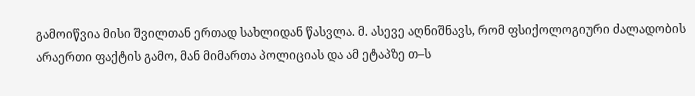გამოიწვია მისი შვილთან ერთად სახლიდან წასვლა. მ. ასევე აღნიშნავს, რომ ფსიქოლოგიური ძალადობის არაერთი ფაქტის გამო, მან მიმართა პოლიციას და ამ ეტაპზე თ–ს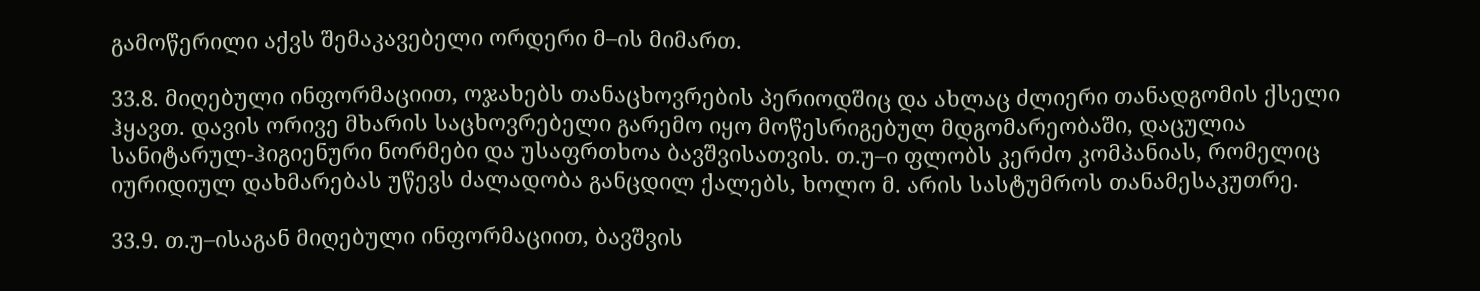გამოწერილი აქვს შემაკავებელი ორდერი მ–ის მიმართ.

33.8. მიღებული ინფორმაციით, ოჯახებს თანაცხოვრების პერიოდშიც და ახლაც ძლიერი თანადგომის ქსელი ჰყავთ. დავის ორივე მხარის საცხოვრებელი გარემო იყო მოწესრიგებულ მდგომარეობაში, დაცულია სანიტარულ-ჰიგიენური ნორმები და უსაფრთხოა ბავშვისათვის. თ.უ–ი ფლობს კერძო კომპანიას, რომელიც იურიდიულ დახმარებას უწევს ძალადობა განცდილ ქალებს, ხოლო მ. არის სასტუმროს თანამესაკუთრე.

33.9. თ.უ–ისაგან მიღებული ინფორმაციით, ბავშვის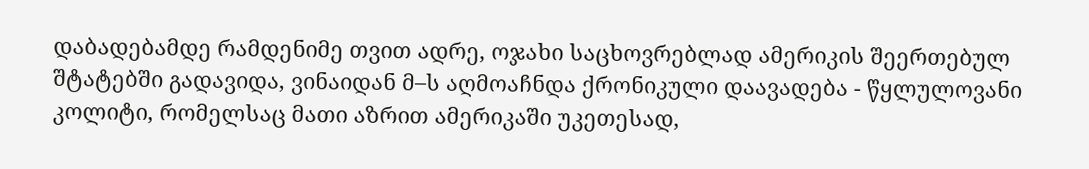დაბადებამდე რამდენიმე თვით ადრე, ოჯახი საცხოვრებლად ამერიკის შეერთებულ შტატებში გადავიდა, ვინაიდან მ–ს აღმოაჩნდა ქრონიკული დაავადება - წყლულოვანი კოლიტი, რომელსაც მათი აზრით ამერიკაში უკეთესად,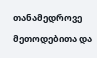თანამედროვე მეთოდებითა და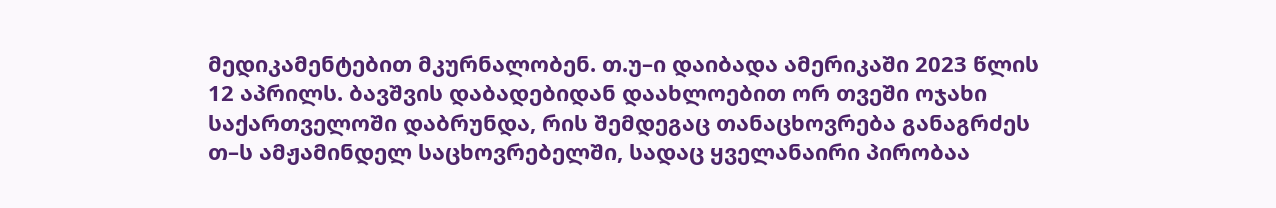მედიკამენტებით მკურნალობენ. თ.უ–ი დაიბადა ამერიკაში 2023 წლის 12 აპრილს. ბავშვის დაბადებიდან დაახლოებით ორ თვეში ოჯახი საქართველოში დაბრუნდა, რის შემდეგაც თანაცხოვრება განაგრძეს თ–ს ამჟამინდელ საცხოვრებელში, სადაც ყველანაირი პირობაა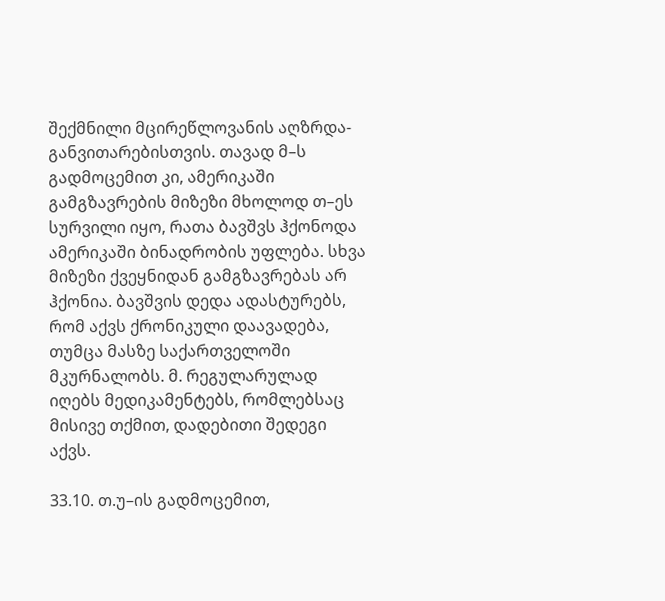შექმნილი მცირეწლოვანის აღზრდა- განვითარებისთვის. თავად მ–ს გადმოცემით კი, ამერიკაში გამგზავრების მიზეზი მხოლოდ თ–ეს სურვილი იყო, რათა ბავშვს ჰქონოდა ამერიკაში ბინადრობის უფლება. სხვა მიზეზი ქვეყნიდან გამგზავრებას არ ჰქონია. ბავშვის დედა ადასტურებს, რომ აქვს ქრონიკული დაავადება, თუმცა მასზე საქართველოში მკურნალობს. მ. რეგულარულად იღებს მედიკამენტებს, რომლებსაც მისივე თქმით, დადებითი შედეგი აქვს.

33.10. თ.უ–ის გადმოცემით,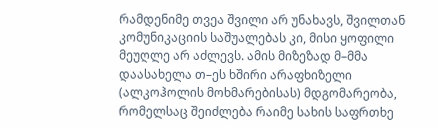რამდენიმე თვეა შვილი არ უნახავს, შვილთან კომუნიკაციის საშუალებას კი, მისი ყოფილი მეუღლე არ აძლევს. ამის მიზეზად მ–მმა დაასახელა თ–ეს ხშირი არაფხიზელი (ალკოჰოლის მოხმარებისას) მდგომარეობა, რომელსაც შეიძლება რაიმე სახის საფრთხე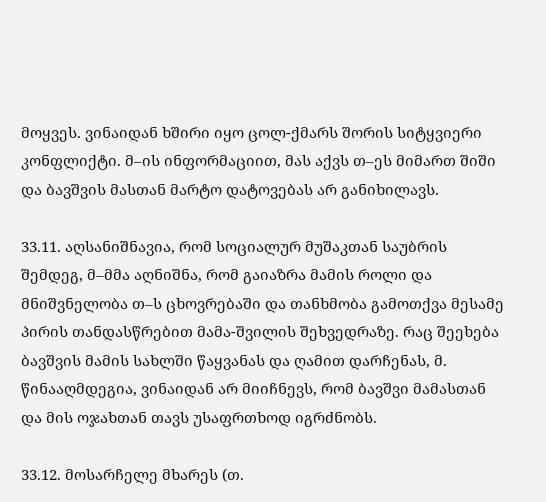მოყვეს. ვინაიდან ხშირი იყო ცოლ-ქმარს შორის სიტყვიერი კონფლიქტი. მ–ის ინფორმაციით, მას აქვს თ–ეს მიმართ შიში და ბავშვის მასთან მარტო დატოვებას არ განიხილავს.

33.11. აღსანიშნავია, რომ სოციალურ მუშაკთან საუბრის შემდეგ, მ–მმა აღნიშნა, რომ გაიაზრა მამის როლი და მნიშვნელობა თ–ს ცხოვრებაში და თანხმობა გამოთქვა მესამე პირის თანდასწრებით მამა-შვილის შეხვედრაზე. რაც შეეხება ბავშვის მამის სახლში წაყვანას და ღამით დარჩენას, მ. წინააღმდეგია, ვინაიდან არ მიიჩნევს, რომ ბავშვი მამასთან და მის ოჯახთან თავს უსაფრთხოდ იგრძნობს.

33.12. მოსარჩელე მხარეს (თ.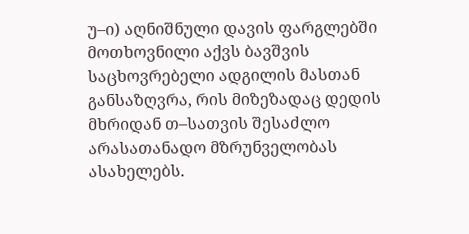უ–ი) აღნიშნული დავის ფარგლებში მოთხოვნილი აქვს ბავშვის საცხოვრებელი ადგილის მასთან განსაზღვრა, რის მიზეზადაც დედის მხრიდან თ–სათვის შესაძლო არასათანადო მზრუნველობას ასახელებს.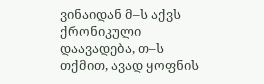ვინაიდან მ–ს აქვს ქრონიკული დაავადება, თ–ს თქმით, ავად ყოფნის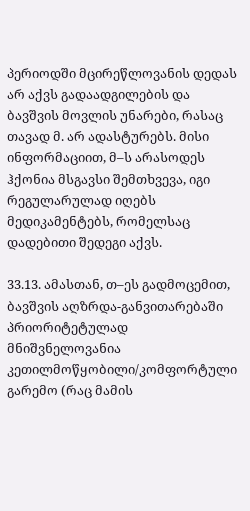პერიოდში მცირეწლოვანის დედას არ აქვს გადაადგილების და ბავშვის მოვლის უნარები, რასაც თავად მ. არ ადასტურებს. მისი ინფორმაციით, მ–ს არასოდეს ჰქონია მსგავსი შემთხვევა, იგი რეგულარულად იღებს მედიკამენტებს, რომელსაც დადებითი შედეგი აქვს.

33.13. ამასთან, თ–ეს გადმოცემით, ბავშვის აღზრდა-განვითარებაში პრიორიტეტულად მნიშვნელოვანია კეთილმოწყობილი/კომფორტული გარემო (რაც მამის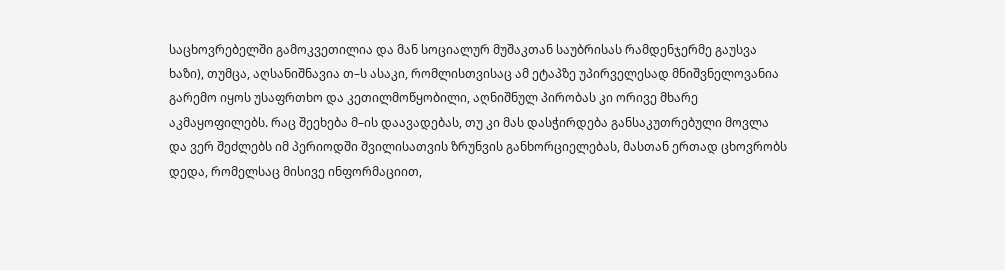საცხოვრებელში გამოკვეთილია და მან სოციალურ მუშაკთან საუბრისას რამდენჯერმე გაუსვა ხაზი), თუმცა, აღსანიშნავია თ–ს ასაკი, რომლისთვისაც ამ ეტაპზე უპირველესად მნიშვნელოვანია გარემო იყოს უსაფრთხო და კეთილმოწყობილი, აღნიშნულ პირობას კი ორივე მხარე აკმაყოფილებს. რაც შეეხება მ–ის დაავადებას, თუ კი მას დასჭირდება განსაკუთრებული მოვლა და ვერ შეძლებს იმ პერიოდში შვილისათვის ზრუნვის განხორციელებას, მასთან ერთად ცხოვრობს დედა, რომელსაც მისივე ინფორმაციით,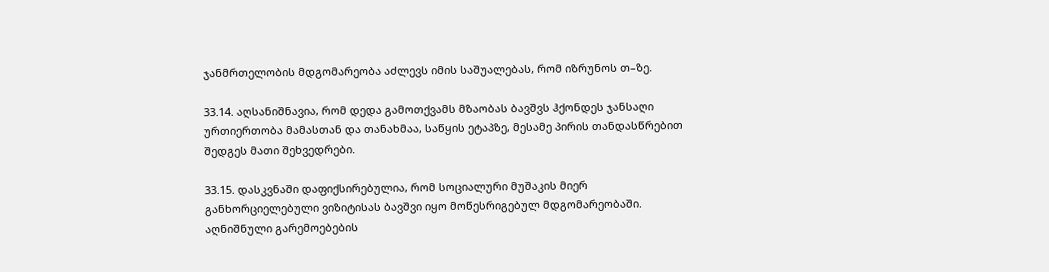ჯანმრთელობის მდგომარეობა აძლევს იმის საშუალებას, რომ იზრუნოს თ–ზე.

33.14. აღსანიშნავია, რომ დედა გამოთქვამს მზაობას ბავშვს ჰქონდეს ჯანსაღი ურთიერთობა მამასთან და თანახმაა, საწყის ეტაპზე, მესამე პირის თანდასწრებით შედგეს მათი შეხვედრები.

33.15. დასკვნაში დაფიქსირებულია, რომ სოციალური მუშაკის მიერ განხორციელებული ვიზიტისას ბავშვი იყო მოწესრიგებულ მდგომარეობაში. აღნიშნული გარემოებების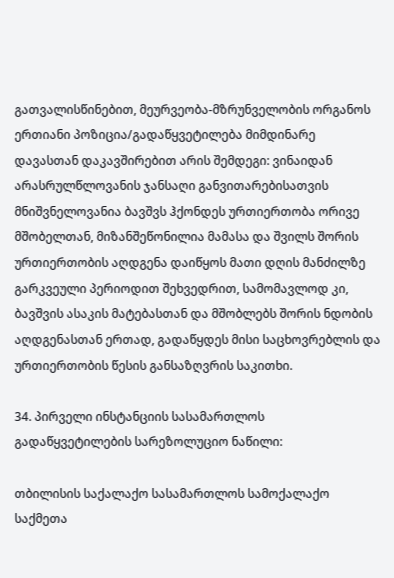გათვალისწინებით, მეურვეობა-მზრუნველობის ორგანოს ერთიანი პოზიცია/გადაწყვეტილება მიმდინარე დავასთან დაკავშირებით არის შემდეგი: ვინაიდან არასრულწლოვანის ჯანსაღი განვითარებისათვის მნიშვნელოვანია ბავშვს ჰქონდეს ურთიერთობა ორივე მშობელთან, მიზანშეწონილია მამასა და შვილს შორის ურთიერთობის აღდგენა დაიწყოს მათი დღის მანძილზე გარკვეული პერიოდით შეხვედრით, სამომავლოდ კი, ბავშვის ასაკის მატებასთან და მშობლებს შორის ნდობის აღდგენასთან ერთად, გადაწყდეს მისი საცხოვრებლის და ურთიერთობის წესის განსაზღვრის საკითხი.

34. პირველი ინსტანციის სასამართლოს გადაწყვეტილების სარეზოლუციო ნაწილი:

თბილისის საქალაქო სასამართლოს სამოქალაქო საქმეთა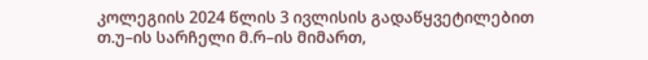კოლეგიის 2024 წლის 3 ივლისის გადაწყვეტილებით თ.უ–ის სარჩელი მ.რ–ის მიმართ,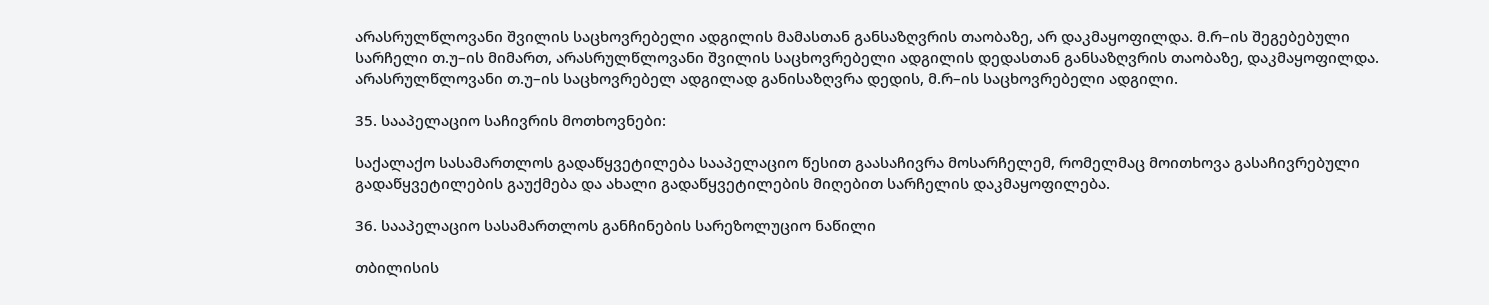არასრულწლოვანი შვილის საცხოვრებელი ადგილის მამასთან განსაზღვრის თაობაზე, არ დაკმაყოფილდა. მ.რ–ის შეგებებული სარჩელი თ.უ–ის მიმართ, არასრულწლოვანი შვილის საცხოვრებელი ადგილის დედასთან განსაზღვრის თაობაზე, დაკმაყოფილდა. არასრულწლოვანი თ.უ–ის საცხოვრებელ ადგილად განისაზღვრა დედის, მ.რ–ის საცხოვრებელი ადგილი.

35. სააპელაციო საჩივრის მოთხოვნები:

საქალაქო სასამართლოს გადაწყვეტილება სააპელაციო წესით გაასაჩივრა მოსარჩელემ, რომელმაც მოითხოვა გასაჩივრებული გადაწყვეტილების გაუქმება და ახალი გადაწყვეტილების მიღებით სარჩელის დაკმაყოფილება.

36. სააპელაციო სასამართლოს განჩინების სარეზოლუციო ნაწილი

თბილისის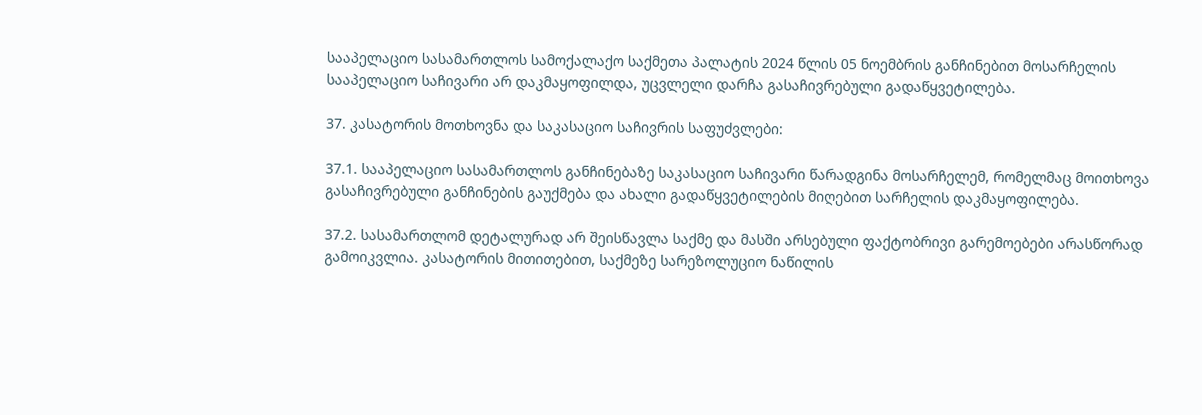სააპელაციო სასამართლოს სამოქალაქო საქმეთა პალატის 2024 წლის 05 ნოემბრის განჩინებით მოსარჩელის სააპელაციო საჩივარი არ დაკმაყოფილდა, უცვლელი დარჩა გასაჩივრებული გადაწყვეტილება.

37. კასატორის მოთხოვნა და საკასაციო საჩივრის საფუძვლები:

37.1. სააპელაციო სასამართლოს განჩინებაზე საკასაციო საჩივარი წარადგინა მოსარჩელემ, რომელმაც მოითხოვა გასაჩივრებული განჩინების გაუქმება და ახალი გადაწყვეტილების მიღებით სარჩელის დაკმაყოფილება.

37.2. სასამართლომ დეტალურად არ შეისწავლა საქმე და მასში არსებული ფაქტობრივი გარემოებები არასწორად გამოიკვლია. კასატორის მითითებით, საქმეზე სარეზოლუციო ნაწილის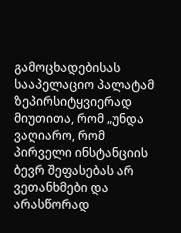გამოცხადებისას სააპელაციო პალატამ ზეპირსიტყვიერად მიუთითა, რომ „უნდა ვაღიარო, რომ პირველი ინსტანციის ბევრ შეფასებას არ ვეთანხმები და არასწორად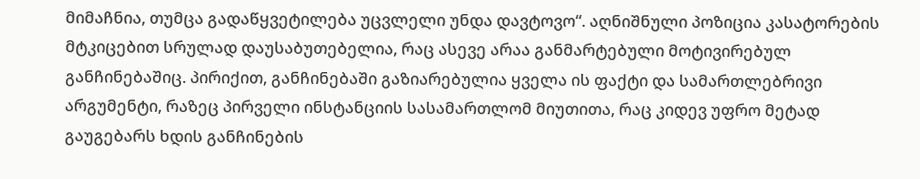მიმაჩნია, თუმცა გადაწყვეტილება უცვლელი უნდა დავტოვო“. აღნიშნული პოზიცია კასატორების მტკიცებით სრულად დაუსაბუთებელია, რაც ასევე არაა განმარტებული მოტივირებულ განჩინებაშიც. პირიქით, განჩინებაში გაზიარებულია ყველა ის ფაქტი და სამართლებრივი არგუმენტი, რაზეც პირველი ინსტანციის სასამართლომ მიუთითა, რაც კიდევ უფრო მეტად გაუგებარს ხდის განჩინების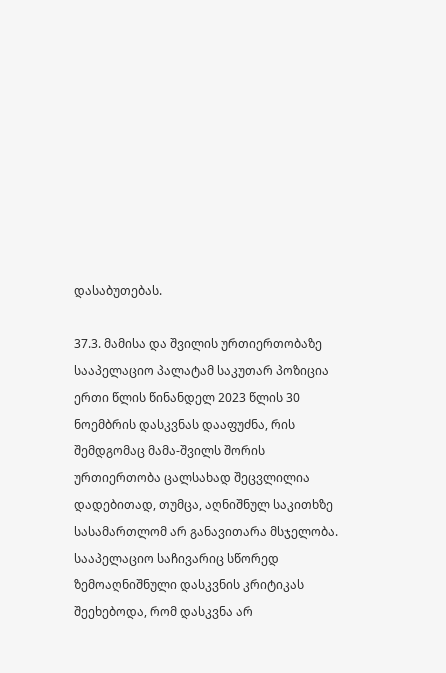დასაბუთებას.

37.3. მამისა და შვილის ურთიერთობაზე სააპელაციო პალატამ საკუთარ პოზიცია ერთი წლის წინანდელ 2023 წლის 30 ნოემბრის დასკვნას დააფუძნა, რის შემდგომაც მამა-შვილს შორის ურთიერთობა ცალსახად შეცვლილია დადებითად, თუმცა, აღნიშნულ საკითხზე სასამართლომ არ განავითარა მსჯელობა. სააპელაციო საჩივარიც სწორედ ზემოაღნიშნული დასკვნის კრიტიკას შეეხებოდა, რომ დასკვნა არ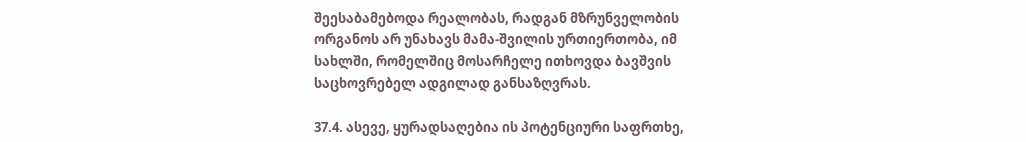შეესაბამებოდა რეალობას, რადგან მზრუნველობის ორგანოს არ უნახავს მამა-შვილის ურთიერთობა, იმ სახლში, რომელშიც მოსარჩელე ითხოვდა ბავშვის საცხოვრებელ ადგილად განსაზღვრას.

37.4. ასევე, ყურადსაღებია ის პოტენციური საფრთხე,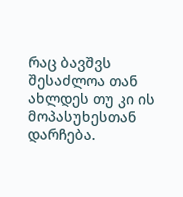რაც ბავშვს შესაძლოა თან ახლდეს თუ კი ის მოპასუხესთან დარჩება.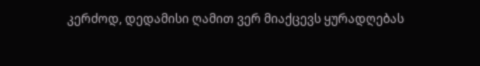კერძოდ, დედამისი ღამით ვერ მიაქცევს ყურადღებას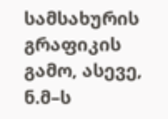სამსახურის გრაფიკის გამო, ასევე, ნ.მ–ს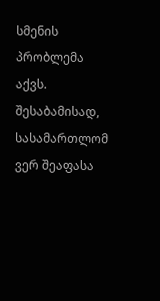სმენის პრობლემა აქვს. შესაბამისად, სასამართლომ ვერ შეაფასა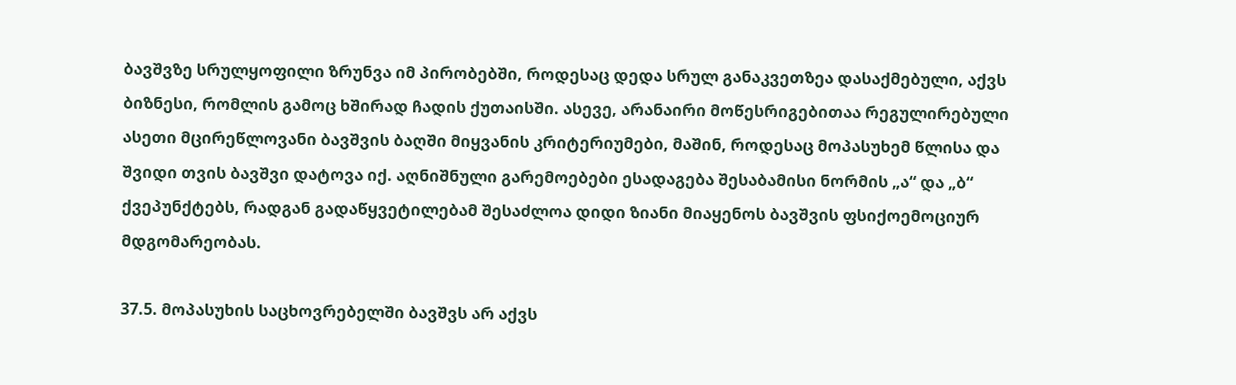ბავშვზე სრულყოფილი ზრუნვა იმ პირობებში, როდესაც დედა სრულ განაკვეთზეა დასაქმებული, აქვს ბიზნესი, რომლის გამოც ხშირად ჩადის ქუთაისში. ასევე, არანაირი მოწესრიგებითაა რეგულირებული ასეთი მცირეწლოვანი ბავშვის ბაღში მიყვანის კრიტერიუმები, მაშინ, როდესაც მოპასუხემ წლისა და შვიდი თვის ბავშვი დატოვა იქ. აღნიშნული გარემოებები ესადაგება შესაბამისი ნორმის „ა“ და „ბ“ ქვეპუნქტებს, რადგან გადაწყვეტილებამ შესაძლოა დიდი ზიანი მიაყენოს ბავშვის ფსიქოემოციურ მდგომარეობას.

37.5. მოპასუხის საცხოვრებელში ბავშვს არ აქვს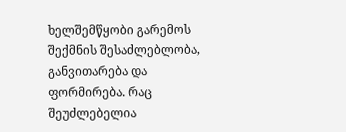ხელშემწყობი გარემოს შექმნის შესაძლებლობა, განვითარება და ფორმირება. რაც შეუძლებელია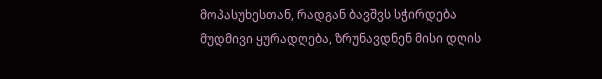მოპასუხესთან, რადგან ბავშვს სჭირდება მუდმივი ყურადღება, ზრუნავდნენ მისი დღის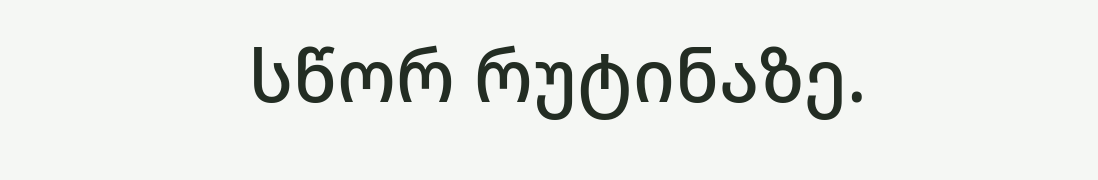სწორ რუტინაზე.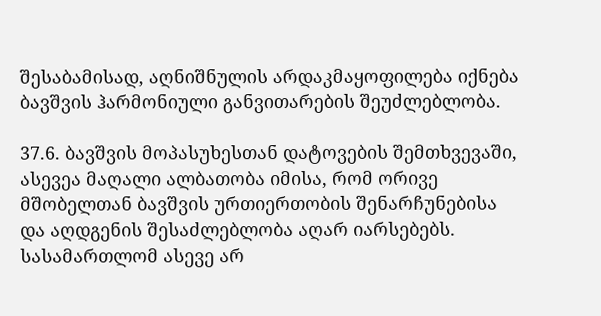შესაბამისად, აღნიშნულის არდაკმაყოფილება იქნება ბავშვის ჰარმონიული განვითარების შეუძლებლობა.

37.6. ბავშვის მოპასუხესთან დატოვების შემთხვევაში, ასევეა მაღალი ალბათობა იმისა, რომ ორივე მშობელთან ბავშვის ურთიერთობის შენარჩუნებისა და აღდგენის შესაძლებლობა აღარ იარსებებს. სასამართლომ ასევე არ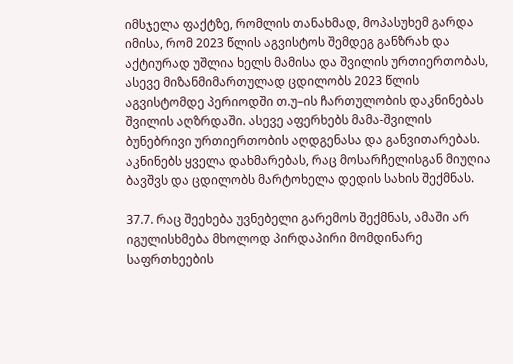იმსჯელა ფაქტზე, რომლის თანახმად, მოპასუხემ გარდა იმისა, რომ 2023 წლის აგვისტოს შემდეგ განზრახ და აქტიურად უშლია ხელს მამისა და შვილის ურთიერთობას, ასევე მიზანმიმართულად ცდილობს 2023 წლის აგვისტომდე პერიოდში თ.უ–ის ჩართულობის დაკნინებას შვილის აღზრდაში. ასევე აფერხებს მამა-შვილის ბუნებრივი ურთიერთობის აღდგენასა და განვითარებას. აკნინებს ყველა დახმარებას, რაც მოსარჩელისგან მიუღია ბავშვს და ცდილობს მარტოხელა დედის სახის შექმნას.

37.7. რაც შეეხება უვნებელი გარემოს შექმნას, ამაში არ იგულისხმება მხოლოდ პირდაპირი მომდინარე საფრთხეების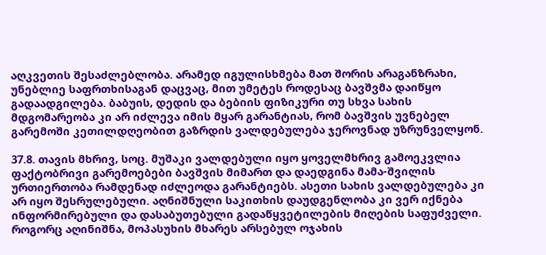აღკვეთის შესაძლებლობა. არამედ იგულისხმება მათ შორის არაგანზრახი, უნებლიე საფრთხისაგან დაცვაც, მით უმეტეს როდესაც ბავშვმა დაიწყო გადაადგილება. ბაბუის, დედის და ბებიის ფიზიკური თუ სხვა სახის მდგომარეობა კი არ იძლევა იმის მყარ გარანტიას, რომ ბავშვის უვნებელ გარემოში კეთილდღეობით გაზრდის ვალდებულება ჯეროვნად უზრუნველყონ.

37.8. თავის მხრივ, სოც. მუშაკი ვალდებული იყო ყოველმხრივ გამოეკვლია ფაქტობრივი გარემოებები ბავშვის მიმართ და დაედგინა მამა-შვილის ურთიერთობა რამდენად იძლეოდა გარანტიებს. ასეთი სახის ვალდებულება კი არ იყო შესრულებული. აღნიშნული საკითხის დაუდგენლობა კი ვერ იქნება ინფორმირებული და დასაბუთებული გადაწყვეტილების მიღების საფუძველი. როგორც აღინიშნა, მოპასუხის მხარეს არსებულ ოჯახის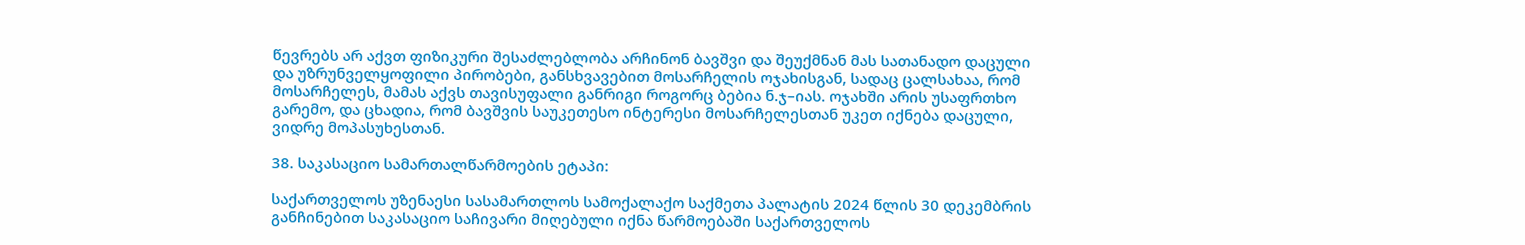წევრებს არ აქვთ ფიზიკური შესაძლებლობა არჩინონ ბავშვი და შეუქმნან მას სათანადო დაცული და უზრუნველყოფილი პირობები, განსხვავებით მოსარჩელის ოჯახისგან, სადაც ცალსახაა, რომ მოსარჩელეს, მამას აქვს თავისუფალი განრიგი როგორც ბებია ნ.ჯ–იას. ოჯახში არის უსაფრთხო გარემო, და ცხადია, რომ ბავშვის საუკეთესო ინტერესი მოსარჩელესთან უკეთ იქნება დაცული, ვიდრე მოპასუხესთან.

38. საკასაციო სამართალწარმოების ეტაპი:

საქართველოს უზენაესი სასამართლოს სამოქალაქო საქმეთა პალატის 2024 წლის 30 დეკემბრის განჩინებით საკასაციო საჩივარი მიღებული იქნა წარმოებაში საქართველოს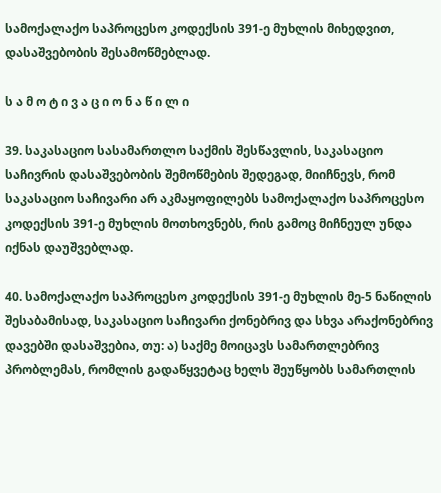სამოქალაქო საპროცესო კოდექსის 391-ე მუხლის მიხედვით, დასაშვებობის შესამოწმებლად.

ს ა მ ო ტ ი ვ ა ც ი ო ნ ა წ ი ლ ი

39. საკასაციო სასამართლო საქმის შესწავლის, საკასაციო საჩივრის დასაშვებობის შემოწმების შედეგად, მიიჩნევს, რომ საკასაციო საჩივარი არ აკმაყოფილებს სამოქალაქო საპროცესო კოდექსის 391-ე მუხლის მოთხოვნებს, რის გამოც მიჩნეულ უნდა იქნას დაუშვებლად.

40. სამოქალაქო საპროცესო კოდექსის 391-ე მუხლის მე-5 ნაწილის შესაბამისად, საკასაციო საჩივარი ქონებრივ და სხვა არაქონებრივ დავებში დასაშვებია, თუ: ა) საქმე მოიცავს სამართლებრივ პრობლემას, რომლის გადაწყვეტაც ხელს შეუწყობს სამართლის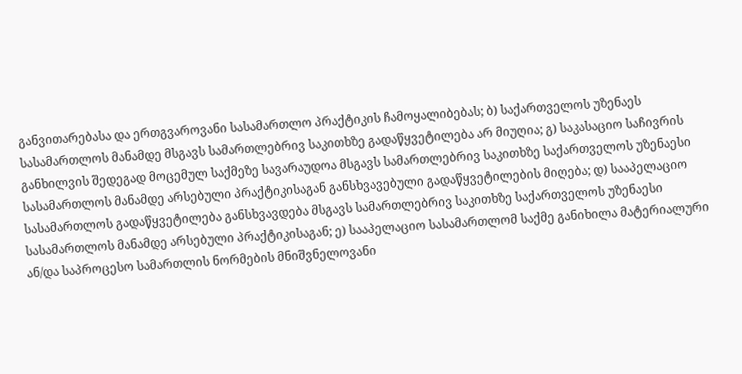განვითარებასა და ერთგვაროვანი სასამართლო პრაქტიკის ჩამოყალიბებას; ბ) საქართველოს უზენაეს სასამართლოს მანამდე მსგავს სამართლებრივ საკითხზე გადაწყვეტილება არ მიუღია; გ) საკასაციო საჩივრის განხილვის შედეგად მოცემულ საქმეზე სავარაუდოა მსგავს სამართლებრივ საკითხზე საქართველოს უზენაესი სასამართლოს მანამდე არსებული პრაქტიკისაგან განსხვავებული გადაწყვეტილების მიღება; დ) სააპელაციო სასამართლოს გადაწყვეტილება განსხვავდება მსგავს სამართლებრივ საკითხზე საქართველოს უზენაესი სასამართლოს მანამდე არსებული პრაქტიკისაგან; ე) სააპელაციო სასამართლომ საქმე განიხილა მატერიალური ან/და საპროცესო სამართლის ნორმების მნიშვნელოვანი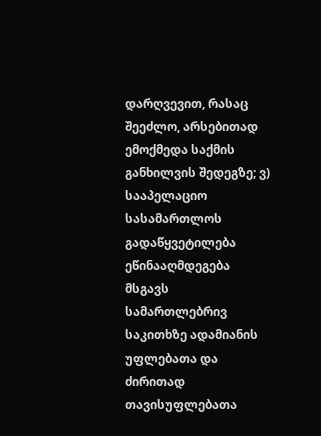დარღვევით, რასაც შეეძლო, არსებითად ემოქმედა საქმის განხილვის შედეგზე; ვ) სააპელაციო სასამართლოს გადაწყვეტილება ეწინააღმდეგება მსგავს სამართლებრივ საკითხზე ადამიანის უფლებათა და ძირითად თავისუფლებათა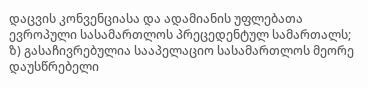დაცვის კონვენციასა და ადამიანის უფლებათა ევროპული სასამართლოს პრეცედენტულ სამართალს; ზ) გასაჩივრებულია სააპელაციო სასამართლოს მეორე დაუსწრებელი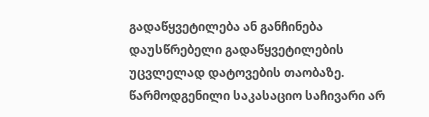გადაწყვეტილება ან განჩინება დაუსწრებელი გადაწყვეტილების უცვლელად დატოვების თაობაზე. წარმოდგენილი საკასაციო საჩივარი არ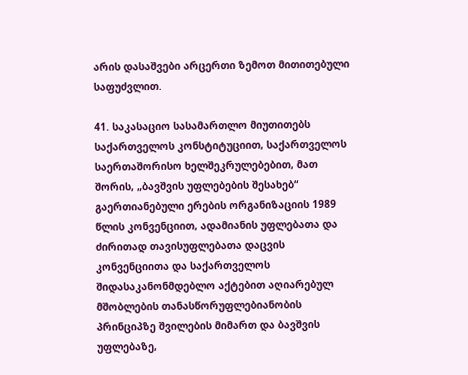არის დასაშვები არცერთი ზემოთ მითითებული საფუძვლით.

41. საკასაციო სასამართლო მიუთითებს საქართველოს კონსტიტუციით, საქართველოს საერთაშორისო ხელშეკრულებებით, მათ შორის, „ბავშვის უფლებების შესახებ“ გაერთიანებული ერების ორგანიზაციის 1989 წლის კონვენციით, ადამიანის უფლებათა და ძირითად თავისუფლებათა დაცვის კონვენციითა და საქართველოს შიდასაკანონმდებლო აქტებით აღიარებულ მშობლების თანასწორუფლებიანობის პრინციპზე შვილების მიმართ და ბავშვის უფლებაზე,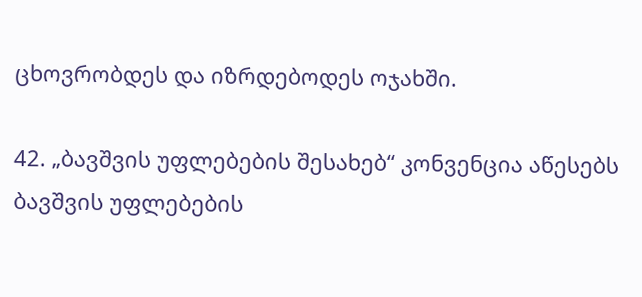ცხოვრობდეს და იზრდებოდეს ოჯახში.

42. „ბავშვის უფლებების შესახებ“ კონვენცია აწესებს ბავშვის უფლებების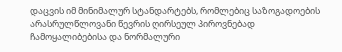დაცვის იმ მინიმალურ სტანდარტებს, რომლებიც საზოგადოების არასრულწლოვანი წევრის ღირსეულ პიროვნებად ჩამოყალიბებისა და ნორმალური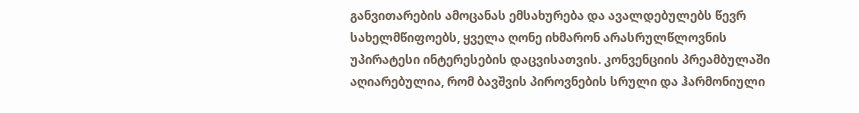განვითარების ამოცანას ემსახურება და ავალდებულებს წევრ სახელმწიფოებს, ყველა ღონე იხმარონ არასრულწლოვნის უპირატესი ინტერესების დაცვისათვის. კონვენციის პრეამბულაში აღიარებულია, რომ ბავშვის პიროვნების სრული და ჰარმონიული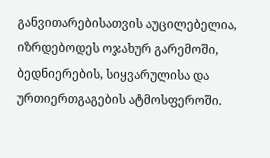განვითარებისათვის აუცილებელია, იზრდებოდეს ოჯახურ გარემოში, ბედნიერების, სიყვარულისა და ურთიერთგაგების ატმოსფეროში.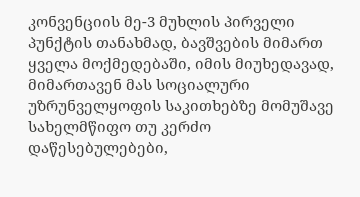კონვენციის მე-3 მუხლის პირველი პუნქტის თანახმად, ბავშვების მიმართ ყველა მოქმედებაში, იმის მიუხედავად, მიმართავენ მას სოციალური უზრუნველყოფის საკითხებზე მომუშავე სახელმწიფო თუ კერძო დაწესებულებები,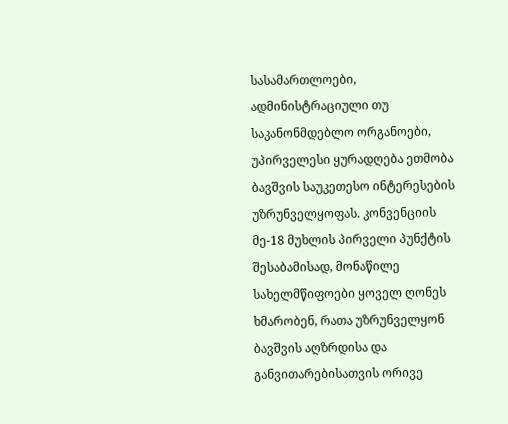სასამართლოები, ადმინისტრაციული თუ საკანონმდებლო ორგანოები, უპირველესი ყურადღება ეთმობა ბავშვის საუკეთესო ინტერესების უზრუნველყოფას. კონვენციის მე-18 მუხლის პირველი პუნქტის შესაბამისად, მონაწილე სახელმწიფოები ყოველ ღონეს ხმარობენ, რათა უზრუნველყონ ბავშვის აღზრდისა და განვითარებისათვის ორივე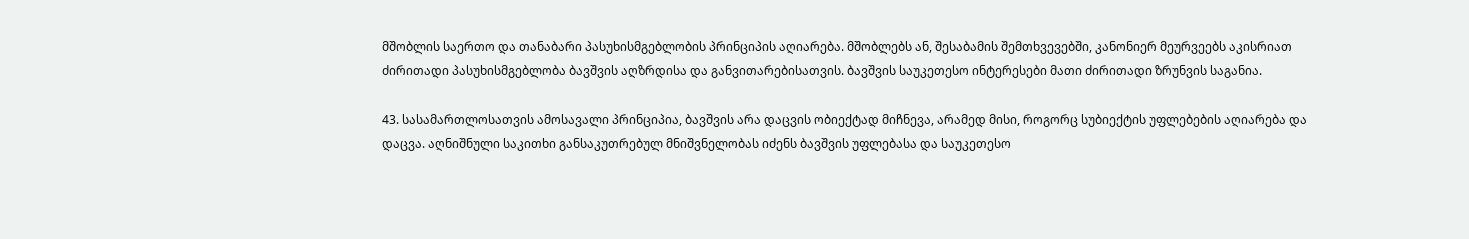მშობლის საერთო და თანაბარი პასუხისმგებლობის პრინციპის აღიარება. მშობლებს ან, შესაბამის შემთხვევებში, კანონიერ მეურვეებს აკისრიათ ძირითადი პასუხისმგებლობა ბავშვის აღზრდისა და განვითარებისათვის. ბავშვის საუკეთესო ინტერესები მათი ძირითადი ზრუნვის საგანია.

43. სასამართლოსათვის ამოსავალი პრინციპია, ბავშვის არა დაცვის ობიექტად მიჩნევა, არამედ მისი, როგორც სუბიექტის უფლებების აღიარება და დაცვა. აღნიშნული საკითხი განსაკუთრებულ მნიშვნელობას იძენს ბავშვის უფლებასა და საუკეთესო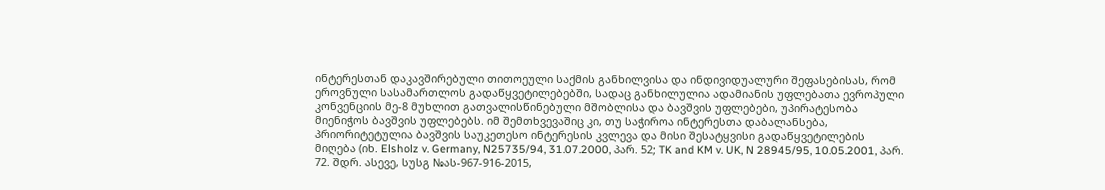ინტერესთან დაკავშირებული თითოეული საქმის განხილვისა და ინდივიდუალური შეფასებისას, რომ ეროვნული სასამართლოს გადაწყვეტილებებში, სადაც განხილულია ადამიანის უფლებათა ევროპული კონვენციის მე-8 მუხლით გათვალისწინებული მშობლისა და ბავშვის უფლებები, უპირატესობა მიენიჭოს ბავშვის უფლებებს. იმ შემთხვევაშიც კი, თუ საჭიროა ინტერესთა დაბალანსება, პრიორიტეტულია ბავშვის საუკეთესო ინტერესის კვლევა და მისი შესატყვისი გადაწყვეტილების მიღება (იხ. Elsholz v. Germany, N25735/94, 31.07.2000, პარ. 52; TK and KM v. UK, N 28945/95, 10.05.2001, პარ. 72. შდრ. ასევე, სუსგ №ას-967-916-2015,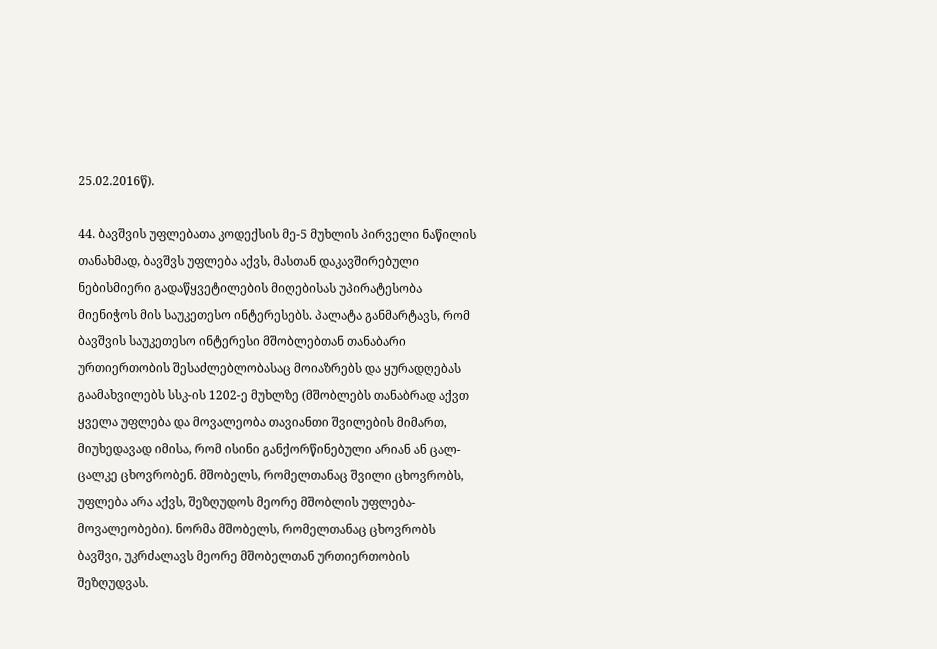25.02.2016წ).

44. ბავშვის უფლებათა კოდექსის მე-5 მუხლის პირველი ნაწილის თანახმად, ბავშვს უფლება აქვს, მასთან დაკავშირებული ნებისმიერი გადაწყვეტილების მიღებისას უპირატესობა მიენიჭოს მის საუკეთესო ინტერესებს. პალატა განმარტავს, რომ ბავშვის საუკეთესო ინტერესი მშობლებთან თანაბარი ურთიერთობის შესაძლებლობასაც მოიაზრებს და ყურადღებას გაამახვილებს სსკ-ის 1202-ე მუხლზე (მშობლებს თანაბრად აქვთ ყველა უფლება და მოვალეობა თავიანთი შვილების მიმართ, მიუხედავად იმისა, რომ ისინი განქორწინებული არიან ან ცალ-ცალკე ცხოვრობენ. მშობელს, რომელთანაც შვილი ცხოვრობს, უფლება არა აქვს, შეზღუდოს მეორე მშობლის უფლება-მოვალეობები). ნორმა მშობელს, რომელთანაც ცხოვრობს ბავშვი, უკრძალავს მეორე მშობელთან ურთიერთობის შეზღუდვას.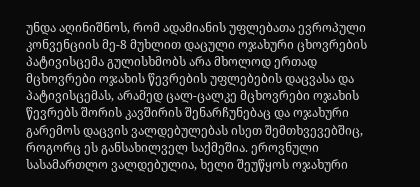უნდა აღინიშნოს, რომ ადამიანის უფლებათა ევროპული კონვენციის მე-8 მუხლით დაცული ოჯახური ცხოვრების პატივისცემა გულისხმობს არა მხოლოდ ერთად მცხოვრები ოჯახის წევრების უფლებების დაცვასა და პატივისცემას, არამედ ცალ-ცალკე მცხოვრები ოჯახის წევრებს შორის კავშირის შენარჩუნებაც და ოჯახური გარემოს დაცვის ვალდებულებას ისეთ შემთხვევებშიც, როგორც ეს განსახილველ საქმეშია. ეროვნული სასამართლო ვალდებულია, ხელი შეუწყოს ოჯახური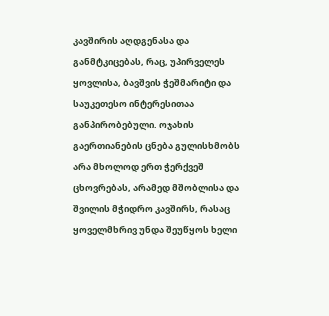კავშირის აღდგენასა და განმტკიცებას, რაც, უპირველეს ყოვლისა, ბავშვის ჭეშმარიტი და საუკეთესო ინტერესითაა განპირობებული. ოჯახის გაერთიანების ცნება გულისხმობს არა მხოლოდ ერთ ჭერქვეშ ცხოვრებას, არამედ მშობლისა და შვილის მჭიდრო კავშირს, რასაც ყოველმხრივ უნდა შეუწყოს ხელი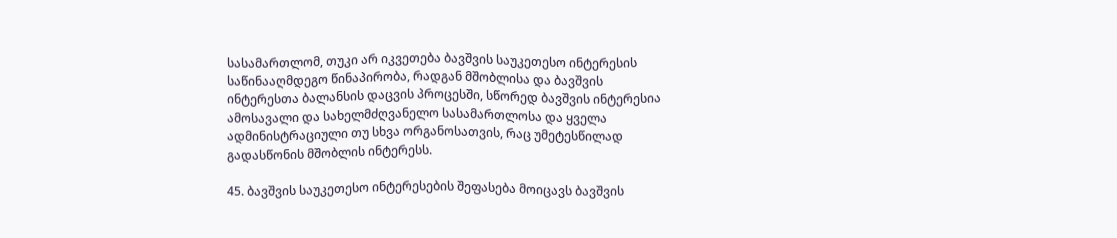სასამართლომ, თუკი არ იკვეთება ბავშვის საუკეთესო ინტერესის საწინააღმდეგო წინაპირობა, რადგან მშობლისა და ბავშვის ინტერესთა ბალანსის დაცვის პროცესში, სწორედ ბავშვის ინტერესია ამოსავალი და სახელმძღვანელო სასამართლოსა და ყველა ადმინისტრაციული თუ სხვა ორგანოსათვის, რაც უმეტესწილად გადასწონის მშობლის ინტერესს.

45. ბავშვის საუკეთესო ინტერესების შეფასება მოიცავს ბავშვის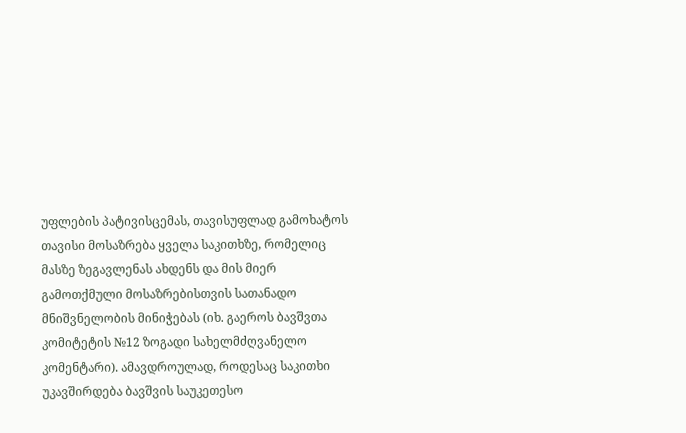უფლების პატივისცემას, თავისუფლად გამოხატოს თავისი მოსაზრება ყველა საკითხზე, რომელიც მასზე ზეგავლენას ახდენს და მის მიერ გამოთქმული მოსაზრებისთვის სათანადო მნიშვნელობის მინიჭებას (იხ. გაეროს ბავშვთა კომიტეტის №12 ზოგადი სახელმძღვანელო კომენტარი). ამავდროულად, როდესაც საკითხი უკავშირდება ბავშვის საუკეთესო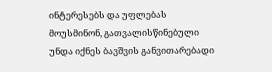ინტერესებს და უფლებას მოუსმინონ, გათვალისწინებული უნდა იქნეს ბავშვის განვითარებადი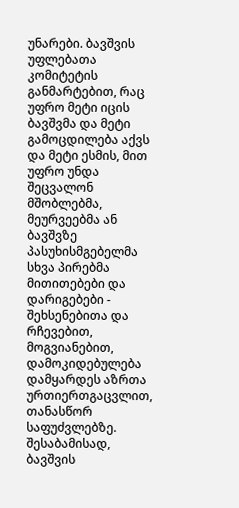უნარები. ბავშვის უფლებათა კომიტეტის განმარტებით, რაც უფრო მეტი იცის ბავშვმა და მეტი გამოცდილება აქვს და მეტი ესმის, მით უფრო უნდა შეცვალონ მშობლებმა, მეურვეებმა ან ბავშვზე პასუხისმგებელმა სხვა პირებმა მითითებები და დარიგებები - შეხსენებითა და რჩევებით, მოგვიანებით, დამოკიდებულება დამყარდეს აზრთა ურთიერთგაცვლით, თანასწორ საფუძვლებზე. შესაბამისად, ბავშვის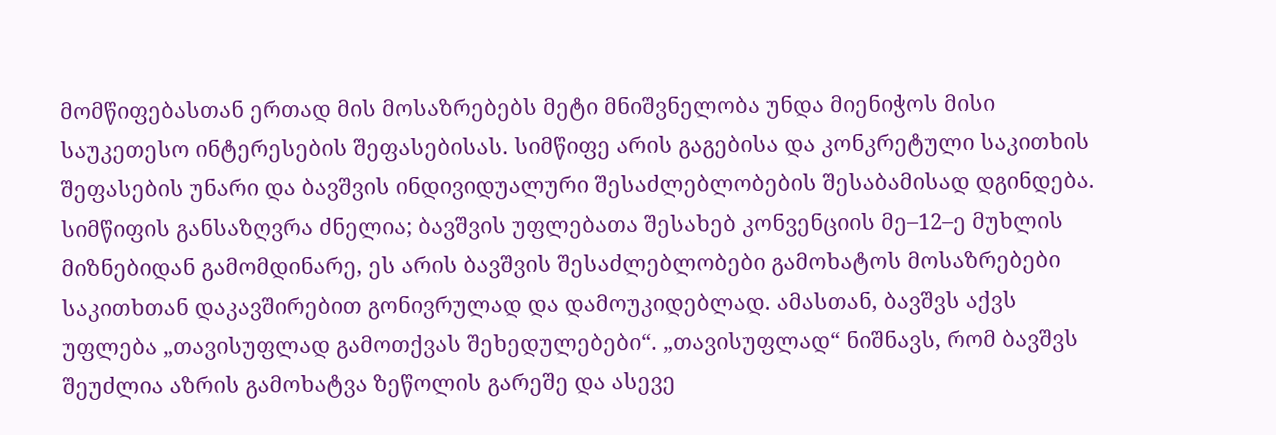მომწიფებასთან ერთად მის მოსაზრებებს მეტი მნიშვნელობა უნდა მიენიჭოს მისი საუკეთესო ინტერესების შეფასებისას. სიმწიფე არის გაგებისა და კონკრეტული საკითხის შეფასების უნარი და ბავშვის ინდივიდუალური შესაძლებლობების შესაბამისად დგინდება. სიმწიფის განსაზღვრა ძნელია; ბავშვის უფლებათა შესახებ კონვენციის მე–12–ე მუხლის მიზნებიდან გამომდინარე, ეს არის ბავშვის შესაძლებლობები გამოხატოს მოსაზრებები საკითხთან დაკავშირებით გონივრულად და დამოუკიდებლად. ამასთან, ბავშვს აქვს უფლება „თავისუფლად გამოთქვას შეხედულებები“. „თავისუფლად“ ნიშნავს, რომ ბავშვს შეუძლია აზრის გამოხატვა ზეწოლის გარეშე და ასევე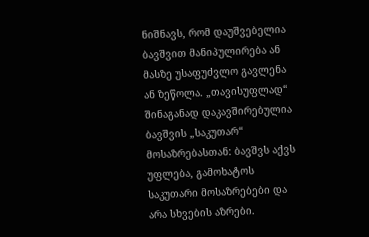ნიშნავს, რომ დაუშვებელია ბავშვით მანიპულირება ან მასზე უსაფუძვლო გავლენა ან ზეწოლა. „თავისუფლად“ შინაგანად დაკავშირებულია ბავშვის „საკუთარ“ მოსაზრებასთან: ბავშვს აქვს უფლება, გამოხატოს საკუთარი მოსაზრებები და არა სხვების აზრები.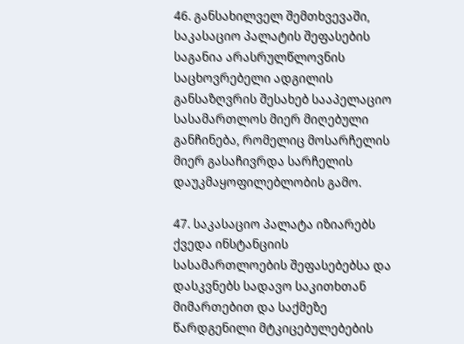46. განსახილველ შემთხვევაში, საკასაციო პალატის შეფასების საგანია არასრულწლოვნის საცხოვრებელი ადგილის განსაზღვრის შესახებ სააპელაციო სასამართლოს მიერ მიღებული განჩინება, რომელიც მოსარჩელის მიერ გასაჩივრდა სარჩელის დაუკმაყოფილებლობის გამო.

47. საკასაციო პალატა იზიარებს ქვედა ინსტანციის სასამართლოების შეფასებებსა და დასკვნებს სადავო საკითხთან მიმართებით და საქმეზე წარდგენილი მტკიცებულებების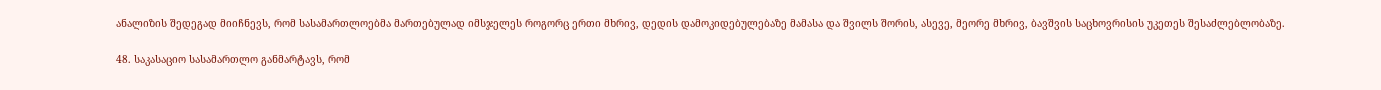ანალიზის შედეგად მიიჩნევს, რომ სასამართლოებმა მართებულად იმსჯელეს როგორც ერთი მხრივ, დედის დამოკიდებულებაზე მამასა და შვილს შორის, ასევე, მეორე მხრივ, ბავშვის საცხოვრისის უკეთეს შესაძლებლობაზე.

48. საკასაციო სასამართლო განმარტავს, რომ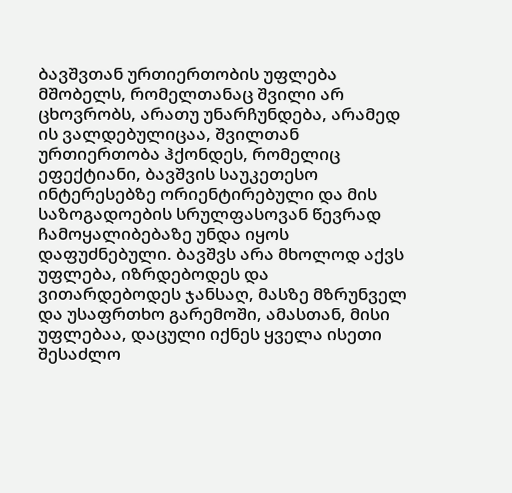ბავშვთან ურთიერთობის უფლება მშობელს, რომელთანაც შვილი არ ცხოვრობს, არათუ უნარჩუნდება, არამედ ის ვალდებულიცაა, შვილთან ურთიერთობა ჰქონდეს, რომელიც ეფექტიანი, ბავშვის საუკეთესო ინტერესებზე ორიენტირებული და მის საზოგადოების სრულფასოვან წევრად ჩამოყალიბებაზე უნდა იყოს დაფუძნებული. ბავშვს არა მხოლოდ აქვს უფლება, იზრდებოდეს და ვითარდებოდეს ჯანსაღ, მასზე მზრუნველ და უსაფრთხო გარემოში, ამასთან, მისი უფლებაა, დაცული იქნეს ყველა ისეთი შესაძლო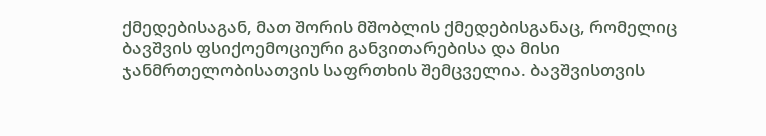ქმედებისაგან, მათ შორის მშობლის ქმედებისგანაც, რომელიც ბავშვის ფსიქოემოციური განვითარებისა და მისი ჯანმრთელობისათვის საფრთხის შემცველია. ბავშვისთვის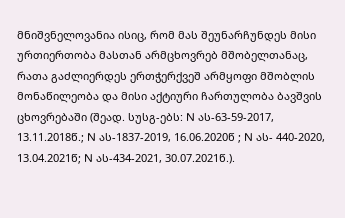მნიშვნელოვანია ისიც, რომ მას შეუნარჩუნდეს მისი ურთიერთობა მასთან არმცხოვრებ მშობელთანაც, რათა გაძლიერდეს ერთჭერქვეშ არმყოფი მშობლის მონაწილეობა და მისი აქტიური ჩართულობა ბავშვის ცხოვრებაში (შეად. სუსგ-ებს: N ას-63-59-2017, 13.11.2018წ.; N ას-1837-2019, 16.06.2020წ ; N ას- 440-2020, 13.04.2021წ; N ას-434-2021, 30.07.2021წ.).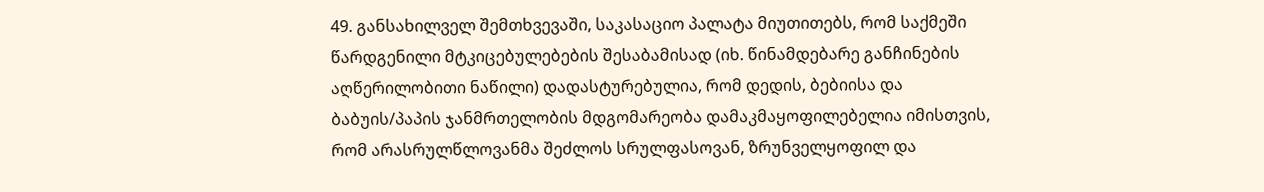49. განსახილველ შემთხვევაში, საკასაციო პალატა მიუთითებს, რომ საქმეში წარდგენილი მტკიცებულებების შესაბამისად (იხ. წინამდებარე განჩინების აღწერილობითი ნაწილი) დადასტურებულია, რომ დედის, ბებიისა და ბაბუის/პაპის ჯანმრთელობის მდგომარეობა დამაკმაყოფილებელია იმისთვის, რომ არასრულწლოვანმა შეძლოს სრულფასოვან, ზრუნველყოფილ და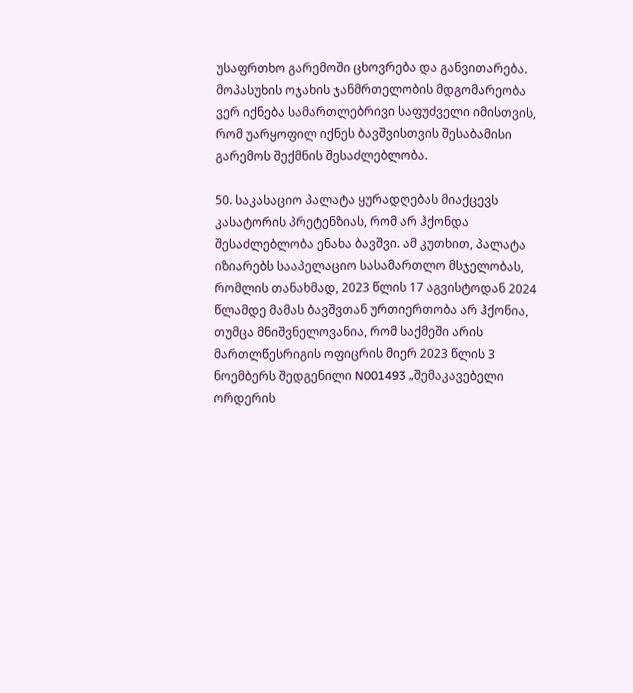უსაფრთხო გარემოში ცხოვრება და განვითარება. მოპასუხის ოჯახის ჯანმრთელობის მდგომარეობა ვერ იქნება სამართლებრივი საფუძველი იმისთვის, რომ უარყოფილ იქნეს ბავშვისთვის შესაბამისი გარემოს შექმნის შესაძლებლობა.

50. საკასაციო პალატა ყურადღებას მიაქცევს კასატორის პრეტენზიას, რომ არ ჰქონდა შესაძლებლობა ენახა ბავშვი. ამ კუთხით, პალატა იზიარებს სააპელაციო სასამართლო მსჯელობას, რომლის თანახმად, 2023 წლის 17 აგვისტოდან 2024 წლამდე მამას ბავშვთან ურთიერთობა არ ჰქონია, თუმცა მნიშვნელოვანია, რომ საქმეში არის მართლწესრიგის ოფიცრის მიერ 2023 წლის 3 ნოემბერს შედგენილი N001493 „შემაკავებელი ორდერის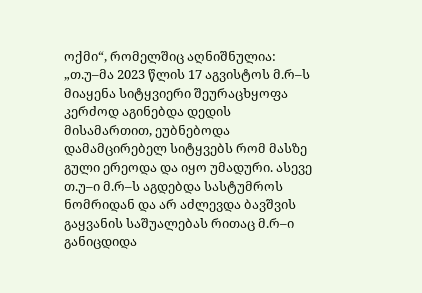ოქმი“, რომელშიც აღნიშნულია: „თ.უ–მა 2023 წლის 17 აგვისტოს მ.რ–ს მიაყენა სიტყვიერი შეურაცხყოფა კერძოდ აგინებდა დედის მისამართით, ეუბნებოდა დამამცირებელ სიტყვებს რომ მასზე გული ერეოდა და იყო უმადური. ასევე თ.უ–ი მ.რ–ს აგდებდა სასტუმროს ნომრიდან და არ აძლევდა ბავშვის გაყვანის საშუალებას რითაც მ.რ–ი განიცდიდა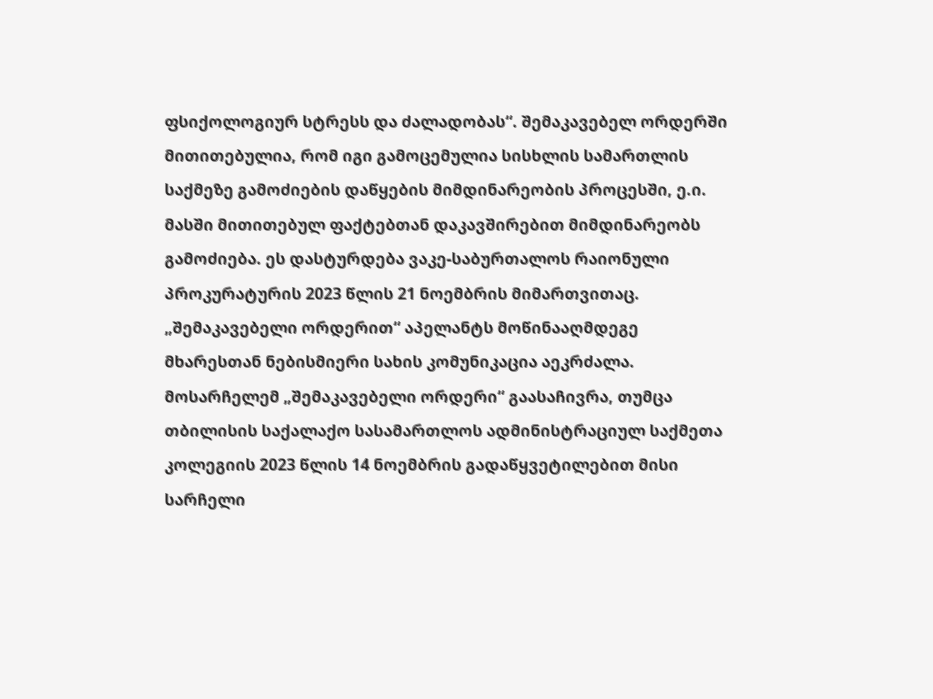ფსიქოლოგიურ სტრესს და ძალადობას“. შემაკავებელ ორდერში მითითებულია, რომ იგი გამოცემულია სისხლის სამართლის საქმეზე გამოძიების დაწყების მიმდინარეობის პროცესში, ე.ი. მასში მითითებულ ფაქტებთან დაკავშირებით მიმდინარეობს გამოძიება. ეს დასტურდება ვაკე-საბურთალოს რაიონული პროკურატურის 2023 წლის 21 ნოემბრის მიმართვითაც. „შემაკავებელი ორდერით“ აპელანტს მოწინააღმდეგე მხარესთან ნებისმიერი სახის კომუნიკაცია აეკრძალა. მოსარჩელემ „შემაკავებელი ორდერი“ გაასაჩივრა, თუმცა თბილისის საქალაქო სასამართლოს ადმინისტრაციულ საქმეთა კოლეგიის 2023 წლის 14 ნოემბრის გადაწყვეტილებით მისი სარჩელი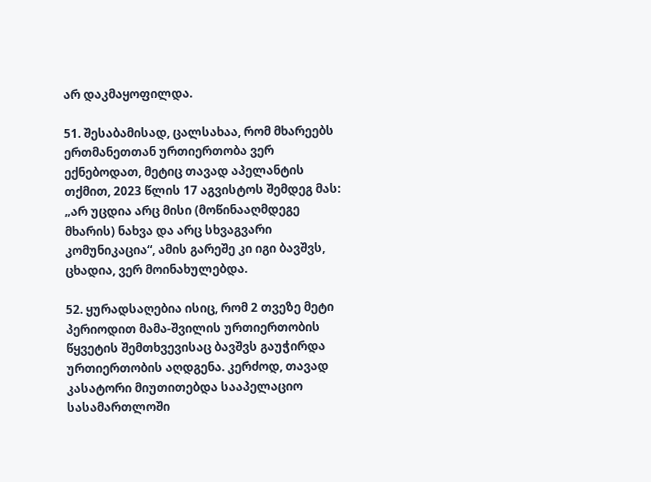არ დაკმაყოფილდა.

51. შესაბამისად, ცალსახაა, რომ მხარეებს ერთმანეთთან ურთიერთობა ვერ ექნებოდათ, მეტიც თავად აპელანტის თქმით, 2023 წლის 17 აგვისტოს შემდეგ მას: „არ უცდია არც მისი (მოწინააღმდეგე მხარის) ნახვა და არც სხვაგვარი კომუნიკაცია“, ამის გარეშე კი იგი ბავშვს, ცხადია, ვერ მოინახულებდა.

52. ყურადსაღებია ისიც, რომ 2 თვეზე მეტი პერიოდით მამა-შვილის ურთიერთობის წყვეტის შემთხვევისაც ბავშვს გაუჭირდა ურთიერთობის აღდგენა. კერძოდ, თავად კასატორი მიუთითებდა სააპელაციო სასამართლოში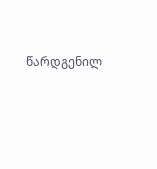წარდგენილ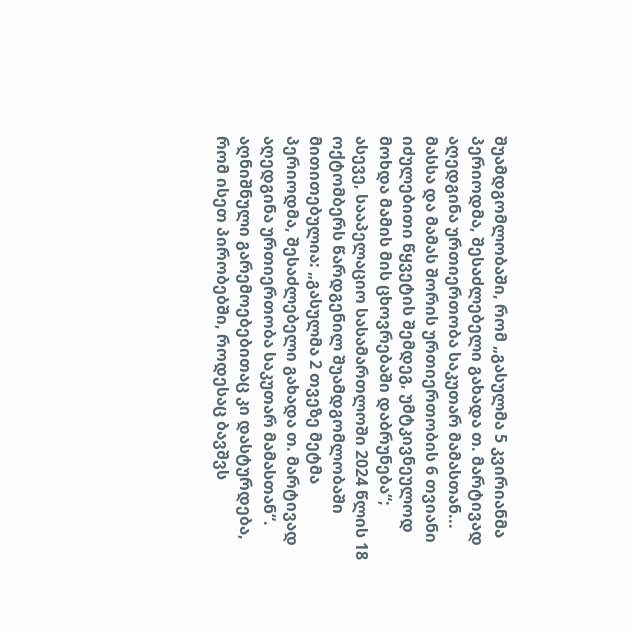შუამდგომლობაში, რომ „გასულმა 5 კვირიანმა პერიოდმა, შესაძლებელი გახადა თ. მარტივად აღედგინა ურთიერთობა საკუთარ მამასთან... მასსა და მამას შორის ურთიერთობის 6 თვიანი იძულებითი წყვეტის შემდეგ, უმტკივნეულოდ მოხდა მამის მის ცხოვრებაში დაბრუნება“; ასევე, სააპელაციო სასამართლოში 2024 წლის 18 ოქტომბერს წარდგენილ შუამდგომლობაში მითითებულია: „გასულმა 2 თვეზე მეტმა პერიოდმა, შესაძლებელი გახადა თ. მარტივად აღედგინა ურთიერთობა საკუთარ მამასთან“. აღნიშნული გარემოებებითაც კი დასტურდება, რომ ისეთ პირობებში, როდესაც ბავშვს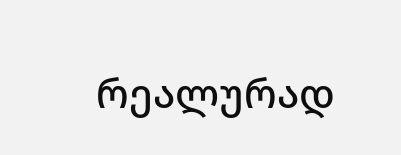რეალურად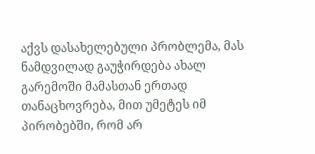აქვს დასახელებული პრობლემა, მას ნამდვილად გაუჭირდება ახალ გარემოში მამასთან ერთად თანაცხოვრება, მით უმეტეს იმ პირობებში, რომ არ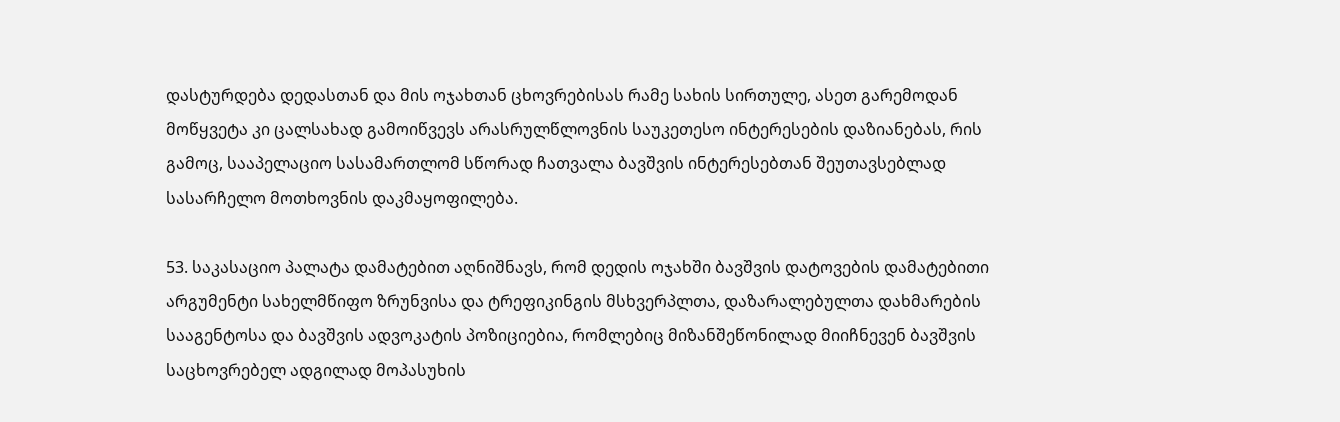დასტურდება დედასთან და მის ოჯახთან ცხოვრებისას რამე სახის სირთულე, ასეთ გარემოდან მოწყვეტა კი ცალსახად გამოიწვევს არასრულწლოვნის საუკეთესო ინტერესების დაზიანებას, რის გამოც, სააპელაციო სასამართლომ სწორად ჩათვალა ბავშვის ინტერესებთან შეუთავსებლად სასარჩელო მოთხოვნის დაკმაყოფილება.

53. საკასაციო პალატა დამატებით აღნიშნავს, რომ დედის ოჯახში ბავშვის დატოვების დამატებითი არგუმენტი სახელმწიფო ზრუნვისა და ტრეფიკინგის მსხვერპლთა, დაზარალებულთა დახმარების სააგენტოსა და ბავშვის ადვოკატის პოზიციებია, რომლებიც მიზანშეწონილად მიიჩნევენ ბავშვის საცხოვრებელ ადგილად მოპასუხის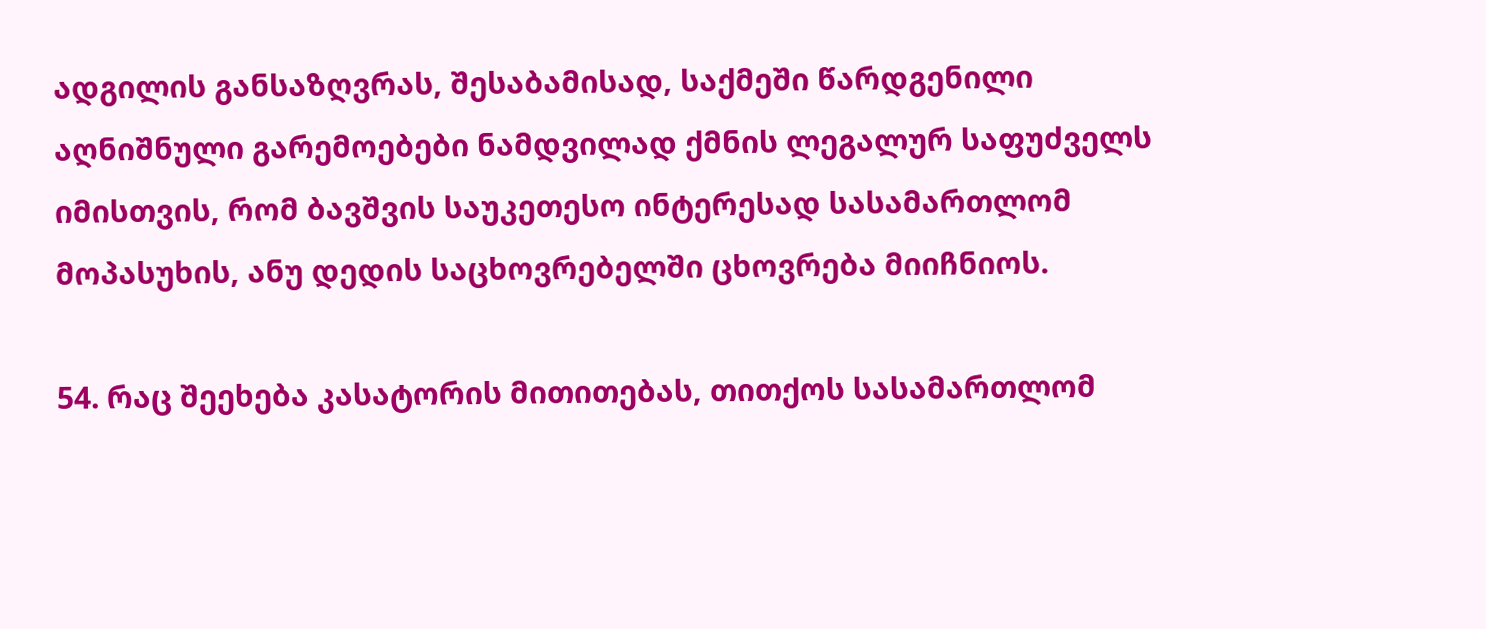ადგილის განსაზღვრას, შესაბამისად, საქმეში წარდგენილი აღნიშნული გარემოებები ნამდვილად ქმნის ლეგალურ საფუძველს იმისთვის, რომ ბავშვის საუკეთესო ინტერესად სასამართლომ მოპასუხის, ანუ დედის საცხოვრებელში ცხოვრება მიიჩნიოს.

54. რაც შეეხება კასატორის მითითებას, თითქოს სასამართლომ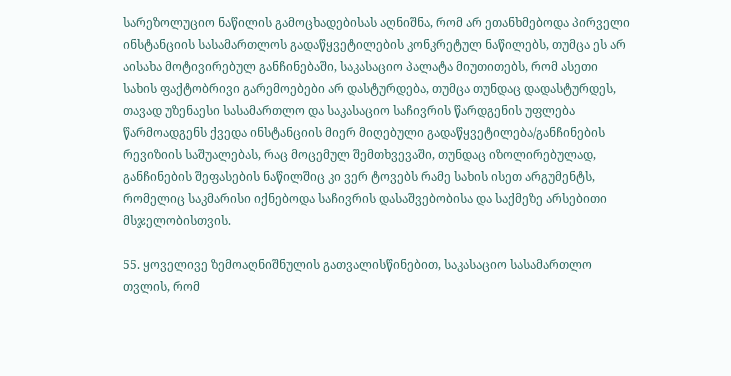სარეზოლუციო ნაწილის გამოცხადებისას აღნიშნა, რომ არ ეთანხმებოდა პირველი ინსტანციის სასამართლოს გადაწყვეტილების კონკრეტულ ნაწილებს, თუმცა ეს არ აისახა მოტივირებულ განჩინებაში, საკასაციო პალატა მიუთითებს, რომ ასეთი სახის ფაქტობრივი გარემოებები არ დასტურდება, თუმცა თუნდაც დადასტურდეს, თავად უზენაესი სასამართლო და საკასაციო საჩივრის წარდგენის უფლება წარმოადგენს ქვედა ინსტანციის მიერ მიღებული გადაწყვეტილება/განჩინების რევიზიის საშუალებას, რაც მოცემულ შემთხვევაში, თუნდაც იზოლირებულად, განჩინების შეფასების ნაწილშიც კი ვერ ტოვებს რამე სახის ისეთ არგუმენტს, რომელიც საკმარისი იქნებოდა საჩივრის დასაშვებობისა და საქმეზე არსებითი მსჯელობისთვის.

55. ყოველივე ზემოაღნიშნულის გათვალისწინებით, საკასაციო სასამართლო თვლის, რომ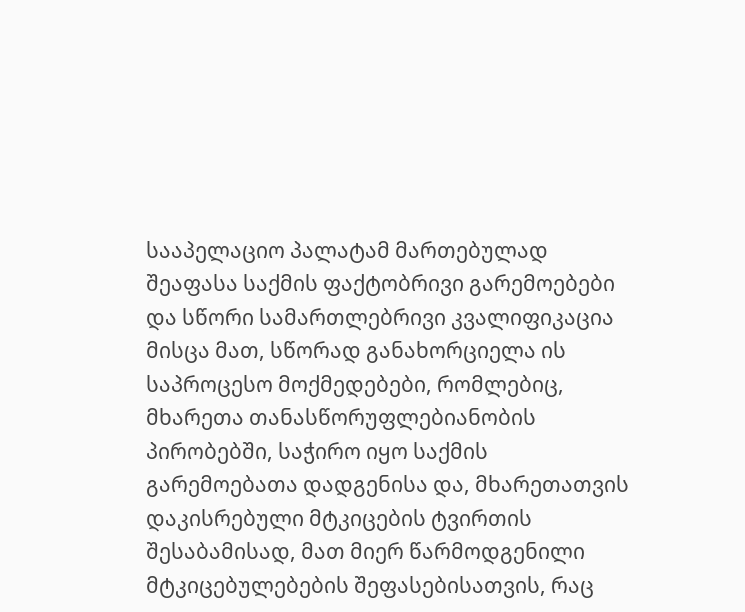სააპელაციო პალატამ მართებულად შეაფასა საქმის ფაქტობრივი გარემოებები და სწორი სამართლებრივი კვალიფიკაცია მისცა მათ, სწორად განახორციელა ის საპროცესო მოქმედებები, რომლებიც, მხარეთა თანასწორუფლებიანობის პირობებში, საჭირო იყო საქმის გარემოებათა დადგენისა და, მხარეთათვის დაკისრებული მტკიცების ტვირთის შესაბამისად, მათ მიერ წარმოდგენილი მტკიცებულებების შეფასებისათვის, რაც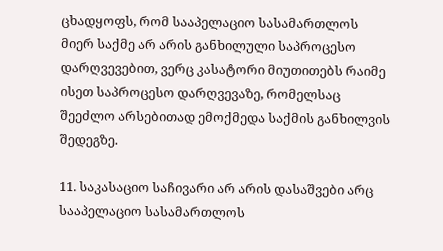ცხადყოფს, რომ სააპელაციო სასამართლოს მიერ საქმე არ არის განხილული საპროცესო დარღვევებით, ვერც კასატორი მიუთითებს რაიმე ისეთ საპროცესო დარღვევაზე, რომელსაც შეეძლო არსებითად ემოქმედა საქმის განხილვის შედეგზე.

11. საკასაციო საჩივარი არ არის დასაშვები არც სააპელაციო სასამართლოს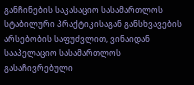განჩინების საკასაციო სასამართლოს სტაბილური პრაქტიკისაგან განსხვავების არსებობის საფუძვლით, ვინაიდან სააპელაციო სასამართლოს გასაჩივრებული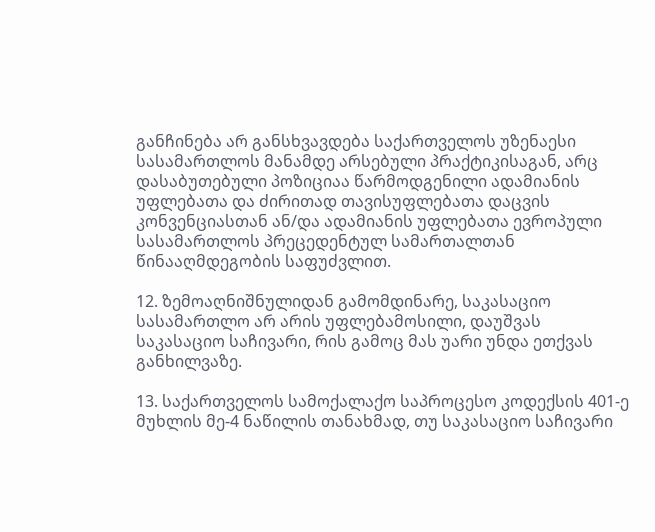განჩინება არ განსხვავდება საქართველოს უზენაესი სასამართლოს მანამდე არსებული პრაქტიკისაგან, არც დასაბუთებული პოზიციაა წარმოდგენილი ადამიანის უფლებათა და ძირითად თავისუფლებათა დაცვის კონვენციასთან ან/და ადამიანის უფლებათა ევროპული სასამართლოს პრეცედენტულ სამართალთან წინააღმდეგობის საფუძვლით.

12. ზემოაღნიშნულიდან გამომდინარე, საკასაციო სასამართლო არ არის უფლებამოსილი, დაუშვას საკასაციო საჩივარი, რის გამოც მას უარი უნდა ეთქვას განხილვაზე.

13. საქართველოს სამოქალაქო საპროცესო კოდექსის 401-ე მუხლის მე-4 ნაწილის თანახმად, თუ საკასაციო საჩივარი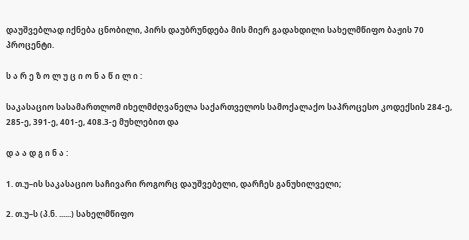დაუშვებლად იქნება ცნობილი, პირს დაუბრუნდება მის მიერ გადახდილი სახელმწიფო ბაჟის 70 პროცენტი.

ს ა რ ე ზ ო ლ უ ც ი ო ნ ა წ ი ლ ი :

საკასაციო სასამართლომ იხელმძღვანელა საქართველოს სამოქალაქო საპროცესო კოდექსის 284-ე, 285-ე, 391-ე, 401-ე, 408.3-ე მუხლებით და

დ ა ა დ გ ი ნ ა :

1. თ.უ–ის საკასაციო საჩივარი როგორც დაუშვებელი, დარჩეს განუხილველი;

2. თ.უ–ს (პ.ნ. ......) სახელმწიფო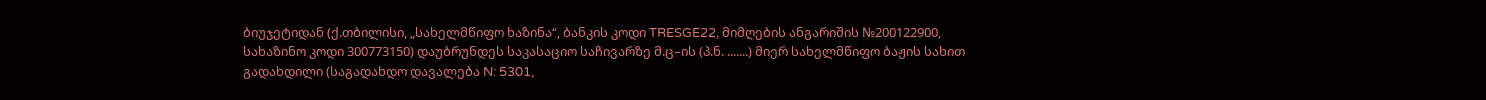ბიუჯეტიდან (ქ.თბილისი, „სახელმწიფო ხაზინა“, ბანკის კოდი TRESGE22, მიმღების ანგარიშის №200122900, სახაზინო კოდი 300773150) დაუბრუნდეს საკასაციო საჩივარზე მ.ც–ის (პ.ნ. .......) მიერ სახელმწიფო ბაჟის სახით გადახდილი (საგადახდო დავალება N: 5301,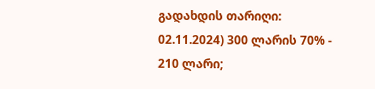გადახდის თარიღი: 02.11.2024) 300 ლარის 70% - 210 ლარი;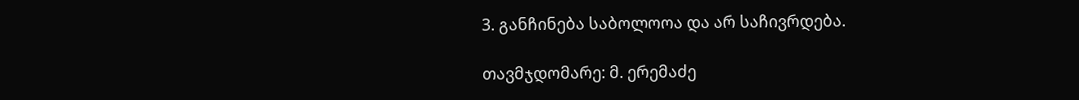3. განჩინება საბოლოოა და არ საჩივრდება.

თავმჯდომარე: მ. ერემაძე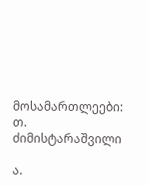მოსამართლეები: თ. ძიმისტარაშვილი

ა.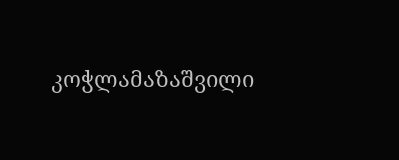კოჭლამაზაშვილი